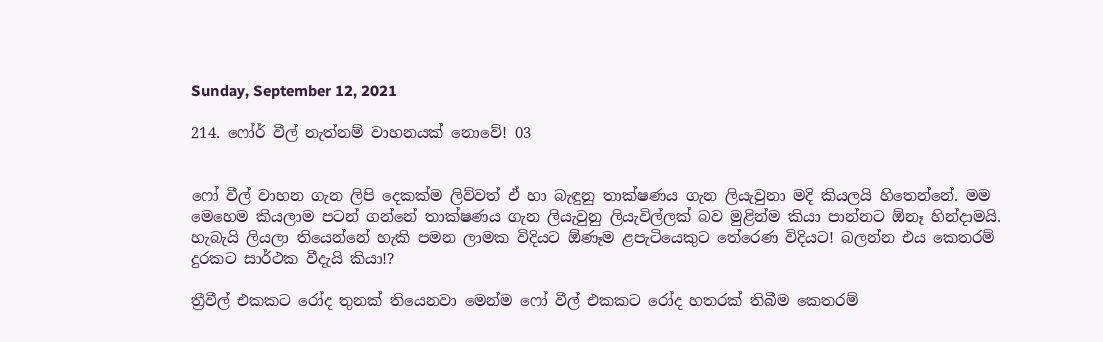Sunday, September 12, 2021

214. ෆෝර් වීල් නැත්නම් වාහනයක් නොවේ! 03


ෆෝ වීල් වාහන ගැන ලිපි දෙකක්ම ලිව්වත් ඒ හා බැඳුනු තාක්ෂණය ගැන ලියැවුනා මදි කියලයි හිතෙන්නේ. මම මෙහෙම කියලාම පටන් ගන්නේ තාක්ෂණය ගැන ලියැවුනු ලියැවිල්ලක් බව මුළින්ම කියා පාන්නට ඕනෑ හින්දාමයි. හැබැයි ලියලා තියෙන්නේ හැකි පමන ලාමක විදියට ඕණෑම ළපැටියෙකුට තේරෙණ විදියට! බලන්න එය කෙතරම් දුරකට සාර්ථක වීදැයි කියා!?

ත්‍රීවීල් එකකට රෝද තුනක් තියෙනවා මෙන්ම ෆෝ වීල් එකකට රෝද හතරක් තිබීම කෙතරම්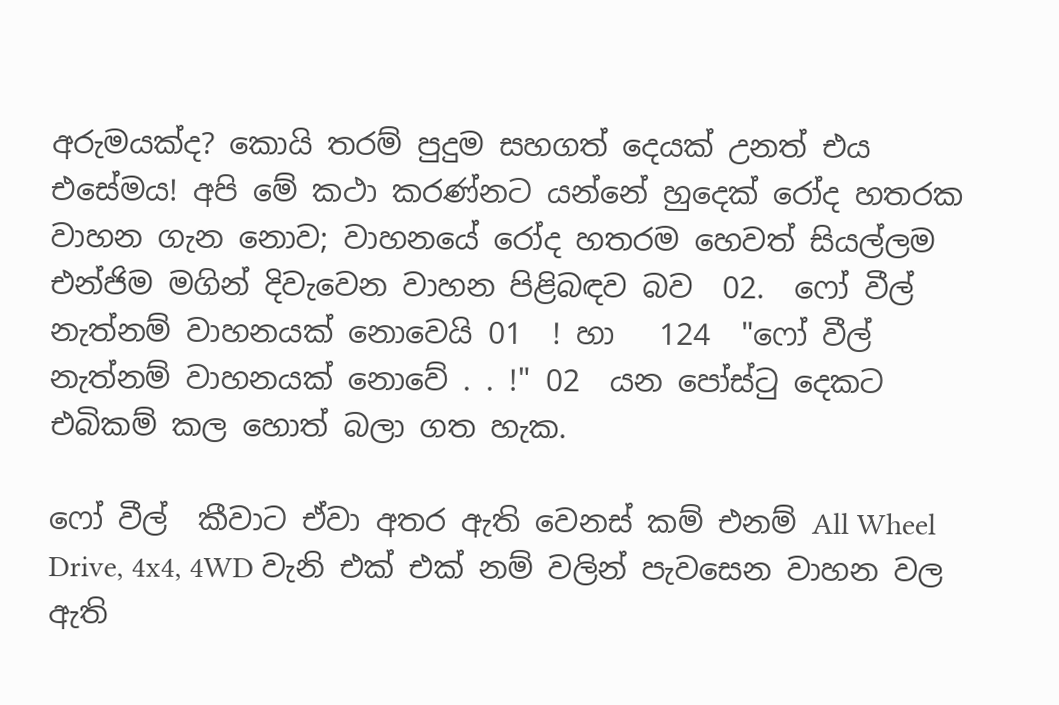අරුමයක්ද? කොයි තරම් පුදුම සහගත් දෙයක් උනත් එය එසේමය! අපි මේ කථා කරණ්නට යන්නේ හුදෙක් රෝද හතරක වාහන ගැන නොව; වාහනයේ රෝද හතරම හෙවත් සියල්ලම එන්ජිම මගින් දිවැවෙන වාහන පිළිබඳව බව  02.  ෆෝ වීල් නැත්නම් වාහනයක් නොවෙයි 01  ! හා   124  "ෆෝ වීල් නැත්නම් වාහනයක් නොවේ . . !" 02  යන පෝස්ටු දෙකට එබිකම් කල හොත් බලා ගත හැක.

ෆෝ වීල්  කීවාට ඒවා අතර ඇති වෙනස් කම් එනම් All Wheel Drive, 4x4, 4WD වැනි එක් එක් නම් වලින් පැවසෙන වාහන වල ඇති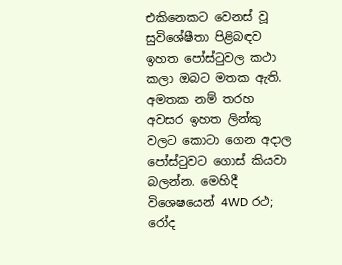එකිනෙකට වෙනස් වූ සුවිශේෂීතා පිළිබඳව ඉහත පෝස්ටුවල කථා කලා ඔබට මතක ඇති. අමතක නම් තරහ අවසර ඉහත ලින්කු වලට කොටා ගෙන අදාල පෝස්ටුවට ගොස් කියවා බලන්න. මෙහිදී විශෙෂයෙන් 4WD රථ; රෝද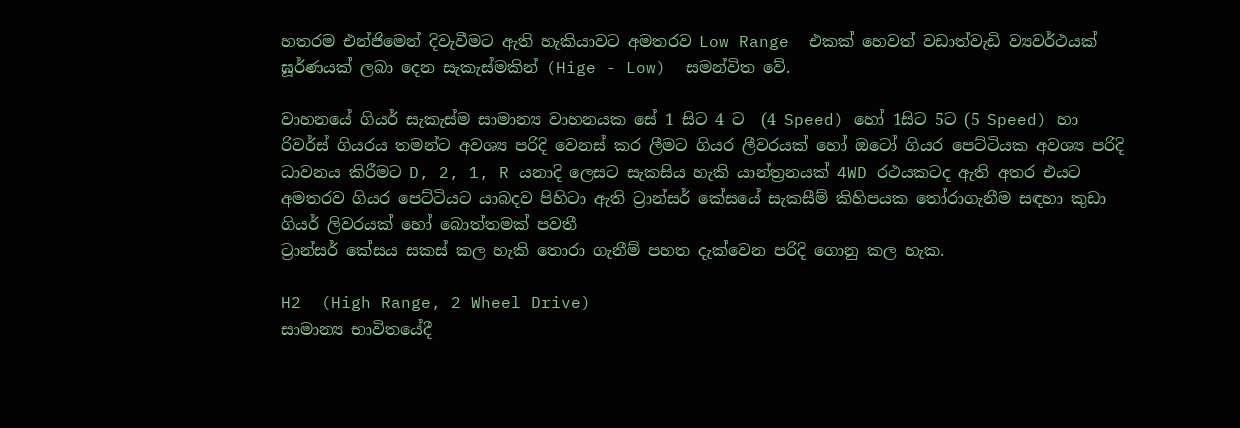හතරම එන්ජිමෙන් දිවැවීමට ඇති හැකියාවට අමතරව Low Range  එකක් හෙවත් වඩාත්වැඩි ව්‍යවර්ථයක් ඝූර්ණයක් ලබා දෙන සැකැස්මකින් (Hige - Low)  සමන්විත වේ.

වාහනයේ ගියර් සැකැස්ම සාමාන්‍ය වාහනයක සේ 1 සිට 4 ට  (4 Speed) හෝ 1සිට 5ට (5 Speed) හා රිවර්ස් ගියරය තමන්ට අවශ්‍ය පරිදි වෙනස් කර ලීමට ගියර ලීවරයක් හෝ ඔටෝ ගියර පෙට්ටියක අවශ්‍ය පරිදි ධාවනය කිරීමට D, 2, 1, R යනාදි ලෙසට සැකසිය හැකි යාන්ත්‍රනයක් 4WD රථයකටද ඇති අතර එයට අමතරව ගියර පෙට්ටියට යාබදව පිහිටා ඇති ට්‍රාන්සර් කේසයේ සැකසීම් කිහිපයක තෝරාගැනීම සඳහා කුඩා ගියර් ලිවරයක් හෝ බොත්තමක් පවතී
ට්‍රාන්සර් කේසය සකස් කල හැකි තොරා ගැනීම් පහත දැක්වෙන පරිදි ගොනු කල හැක.

H2  (High Range, 2 Wheel Drive)
සාමාන්‍ය භාවිතයේදී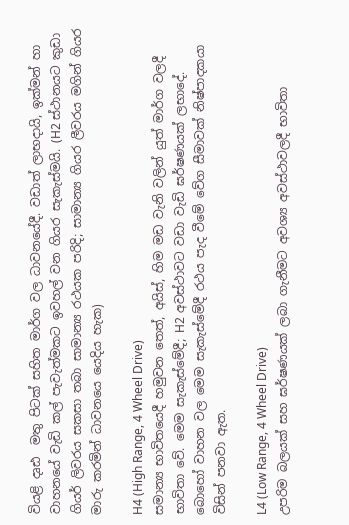වියළි දෘඪ  මතු පිටක් සහිත මාර්ග වල ධාවනයේදී. වඩාත් ලාභදායි, ඉක්මන් හා වාහනයේ වැඩි කල් පැවැත්මකට ඉවහල් වන ගියර සැකැස්මයි. (H2 ස්ථානයට කුඩා ගියර් ලිවරය සකසා තබා සාමාන්‍ය රථයක පරිදි; සාමාන්‍ය ගියර ලීවරය මගින් ගියර මාරු කරමින් ධාවනයෙ යෙදිය හැක)

H4 (High Range, 4 Wheel Drive)
සමාන්‍ය භාවිතයෙදී හමුවන තෙත්, අයිස්, හිම මඩ වැනි වලින් යුත් මාර්ග වලදී භාවිතා වේ. මෙම සැකැස්මේදී; H2 අවස්ථාවට වඩා වැඩි ඝර්ෂණයක් ලභාදේ. බොහෝ වාහන වල මෙම සැකැස්මේදී රථය පැද වීමේ වේග සීමාවක් නිෂ්පාදකයා විසින් පනවා ඇත.

L4 (Low Range, 4 Wheel Drive)
උපරිම බලයක් සහ ඝර්ෂණයක් ලබා ගැනීමට අවශ්‍ය අවස්ථාවලදී භාවිතා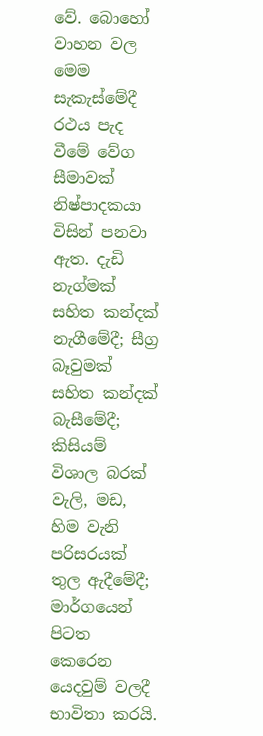වේ. බොහෝ වාහන වල මෙම සැකැස්මේදී රථය පැද වීමේ වේග සීමාවක් නිෂ්පාදකයා විසින් පනවා ඇත. දැඩි නැග්මක් සහිත කන්දක් නැගීමේදී; සීග්‍ර  බෑවුමක් සහිත කන්දක් බැසීමේදී; කිසියම් විශාල බරක්  වැලි, මඩ, හිම වැනි පරිසරයක් තුල ඇදීමේදී; මාර්ගයෙන් පිටත කෙරෙන යෙදවුම් වලදී භාවිතා කරයි.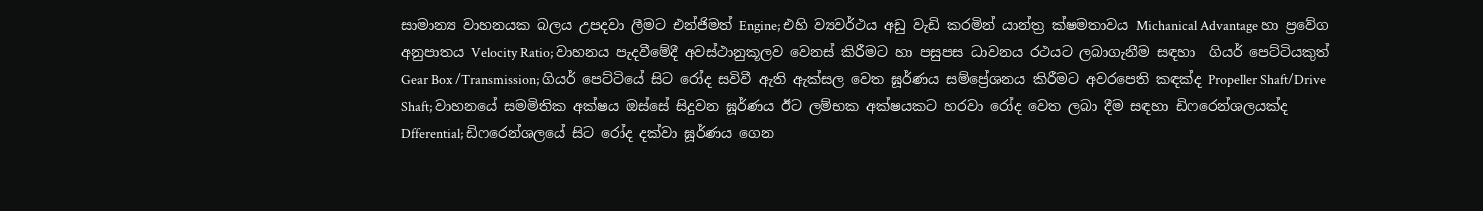සාමාන්‍ය වාහනයක බලය උපදවා ලීමට එන්ජිමත් Engine; එහි ව්‍යවර්ථය අඩු වැඩි කරමින් යාන්ත්‍ර ක්ෂමතාවය Michanical Advantage හා ප්‍රවේග අනුපාතය Velocity Ratio; වාහනය පැදවීමේදී අවස්ථානුකූලව වෙනස් කිරීමට හා පසුපස ධාවනය රථයට ලබාගැනීම සඳහා  ගියර් පෙට්ටියකුත් Gear Box /Transmission; ගියර් පෙට්ටියේ සිට රෝද සවිවී ඇති ඇක්සල වෙත ඝූර්ණය සම්ප්‍රේශනය කිරීමට අවරපෙති කඳක්ද Propeller Shaft/Drive Shaft; වාහනයේ සමමිතික අක්ෂය ඔස්සේ සිදුවන ඝූර්ණය ඊට ලම්භක අක්ෂයකට හරවා රෝද වෙත ලබා දීම සඳහා ඩිෆරෙන්ශලයක්ද Dfferential; ඩිෆරෙන්ශලයේ සිට රෝද දක්වා ඝූර්ණය ගෙන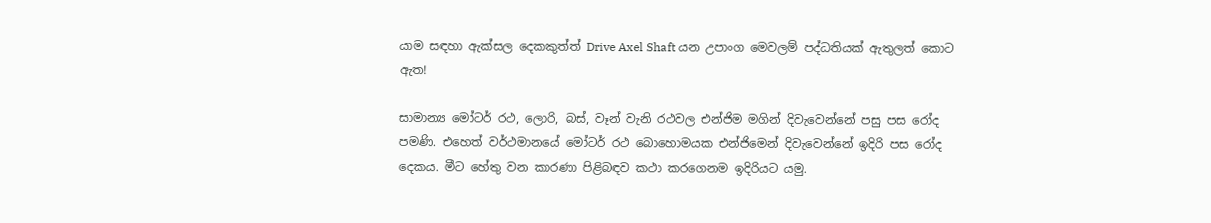යාම සඳහා ඇක්සල දෙකකුත්ත් Drive Axel Shaft යන උපාංග මෙවලම් පද්ධතියක් ඇතුලත් කොට ඇත!

සාමාන්‍ය මෝටර් රථ, ලොරි, බස්, වෑන් වැනි රථවල එන්ජිම මගින් දිවැවෙන්නේ පසු පස රෝද  පමණි. එහෙත් වර්ථමානයේ මෝටර් රථ බොහොමයක එන්ජිමෙන් දිවැවෙන්නේ ඉදිරි පස රෝද දෙකය. මීට හේතු වන කාරණා පිළිබඳව කථා කරගෙනම ඉදිරියට යමු.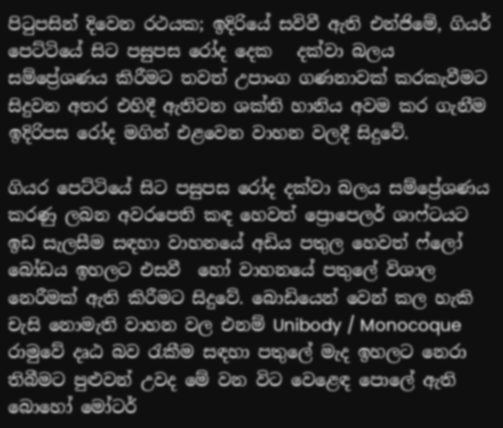පිටුපසින් දිවෙන රථයක; ඉදිරියේ සවිවී ඇති එන්ජිමේ, ගියර් පෙට්ටියේ සිට පසුපස රෝද දෙක   දක්වා බලය සම්ප්‍රේශණය කිරීමට තවත් උපාංග ගණනාවක් කරකැවීමට සිදුවන අතර එහිදී ඇතිවන ශක්ති හානිය අවම කර ගැනීම ඉදිරිපස රෝද මගින් එළවෙන වාහන වලදී සිදුවේ.

ගියර පෙට්ටියේ සිට පසුපස රෝද දක්වා බලය සම්ප්‍රේශණය කරණු ලබන අවරපෙති කඳ හෙවත් ප්‍රොපෙලර් ශාෆ්ටයට ඉඩ සැලසීම සඳහා වාහනයේ අඩිය පතුල හෙවත් ෆ්ලෝ බෝඩය ඉහලට එසවී  හෝ වාහනයේ පතුලේ විශාල නෙරීමක් ඇති කිරීමට සිදුවේ. බොඩියෙන් වෙන් කල හැකි චැසි නොමැති වාහන වල එනම් Unibody / Monocoque  රාමුවේ දෘඨ බව රැකීම සඳහා පතුලේ මැද ඉහලට නෙරා තිබීමට පුළුවන් උවද මේ වන විට වෙළෙඳ පොලේ ඇති බොහෝ මෝටර්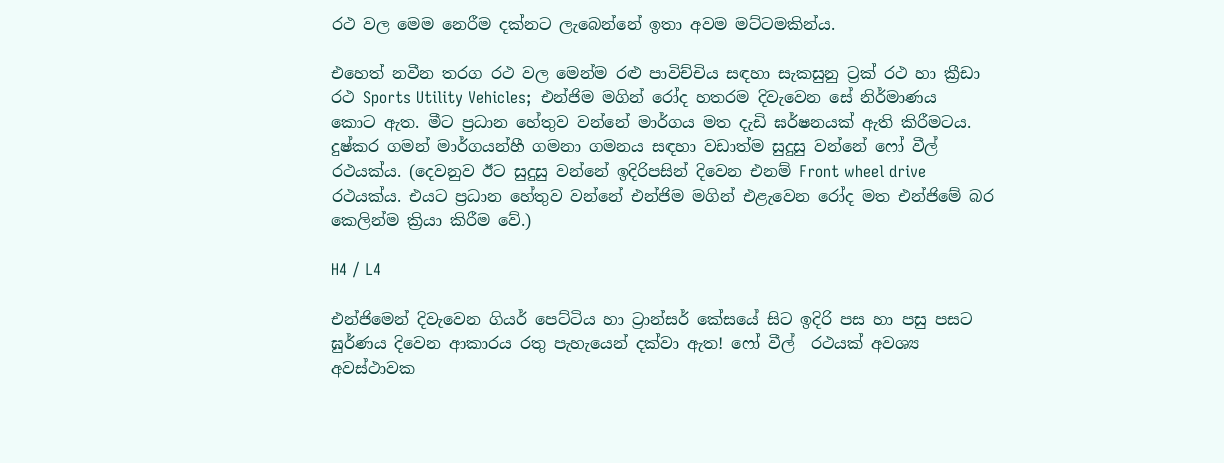රථ වල මෙම නෙරීම දක්නට ලැබෙන්නේ ඉතා අවම මට්ටමකින්ය.

එහෙත් නවීන තරග රථ වල මෙන්ම රළු පාවිච්චිය සඳහා සැකසුනු ට්‍රක් රථ හා ක්‍රීඩා රථ Sports Utility Vehicles;  එන්ජිම මගින් රෝද හතරම දිවැවෙන සේ නිර්මාණය කොට ඇත. මීට ප්‍රධාන හේතුව වන්නේ මාර්ගය මත දැඩි ඝර්ෂනයක් ඇති කිරීමටය. දුෂ්කර ගමන් මාර්ගයන්හී ගමනා ගමනය සඳහා වඩාත්ම සුදුසු වන්නේ ෆෝ වීල් රථයක්ය. (දෙවනුව ඊට සුදුසු වන්නේ ඉදිරිපසින් දිවෙන එනම් Front wheel drive රථයක්ය. එයට ප්‍රධාන හේතුව වන්නේ එන්ජිම මගින් එළැවෙන රෝද මත එන්ජිමේ බර කෙලින්ම ක්‍රියා කිරීම වේ.)

H4 / L4

එන්ජිමෙන් දිවැවෙන ගියර් පෙට්ටිය හා ට්‍රාන්සර් කේසයේ සිට ඉදිරි පස හා පසු පසට ඝුර්ණය දිවෙන ආකාරය රතු පැහැයෙන් දක්වා ඇත! ෆෝ වීල්  රථයක් අවශ්‍ය අවස්ථාවක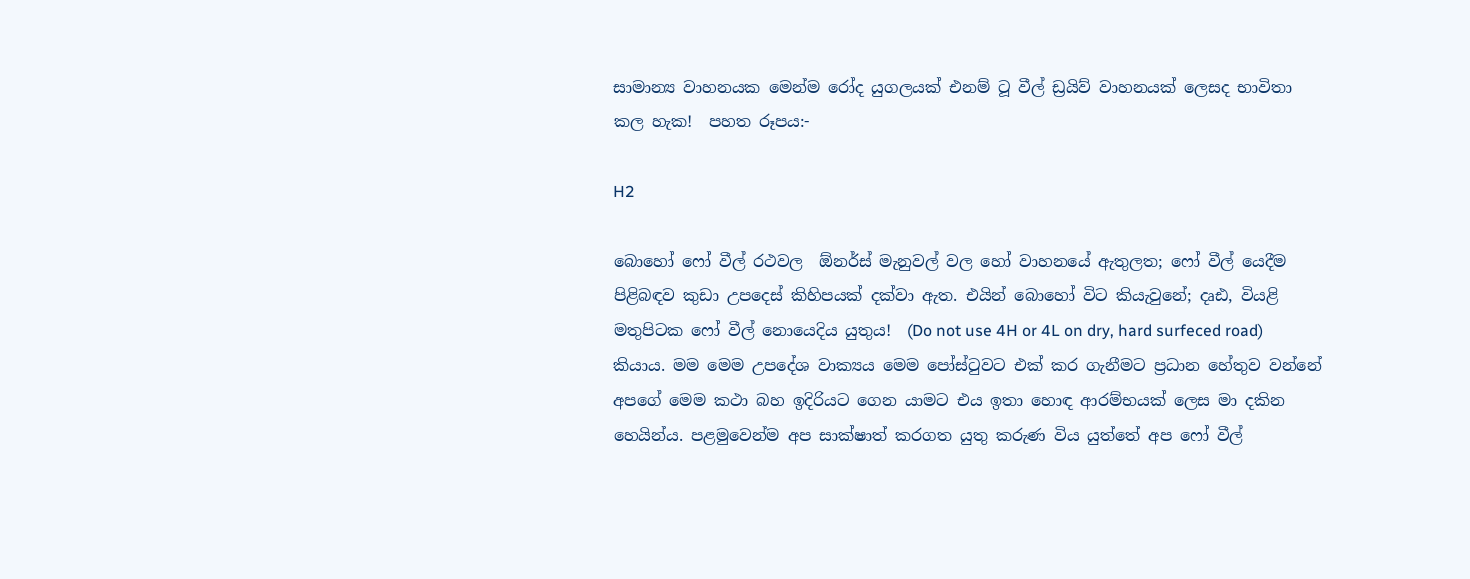සාමාන්‍ය වාහනයක මෙන්ම රෝද යුගලයක් එනම් ටූ වීල් ඩ්‍රයිව් වාහනයක් ලෙසද භාවිතා කල හැක!  පහත රූපය:-

H2

බොහෝ ෆෝ වීල් රථවල  ඕනර්ස් මැනුවල් වල හෝ වාහනයේ ඇතුලත; ෆෝ වීල් යෙදීම පිළිබඳව කුඩා උපදෙස් කිහිපයක් දක්වා ඇත. එයින් බොහෝ විට කියැවුනේ; දෘඪ, වියළි මතුපිටක ෆෝ වීල් නොයෙදිය යුතුය!  (Do not use 4H or 4L on dry, hard surfeced road) කියාය. මම මෙම උපදේශ වාක්‍යය මෙම පෝස්ටුවට එක් කර ගැනීමට ප්‍රධාන හේතුව වන්නේ අපගේ මෙම කථා බහ ඉදිරියට ගෙන යාමට එය ඉතා හොඳ ආරම්භයක් ලෙස මා දකින හෙයින්ය. පළමුවෙන්ම අප සාක්ෂාත් කරගත යුතු කරුණ විය යුත්තේ අප ෆෝ වීල්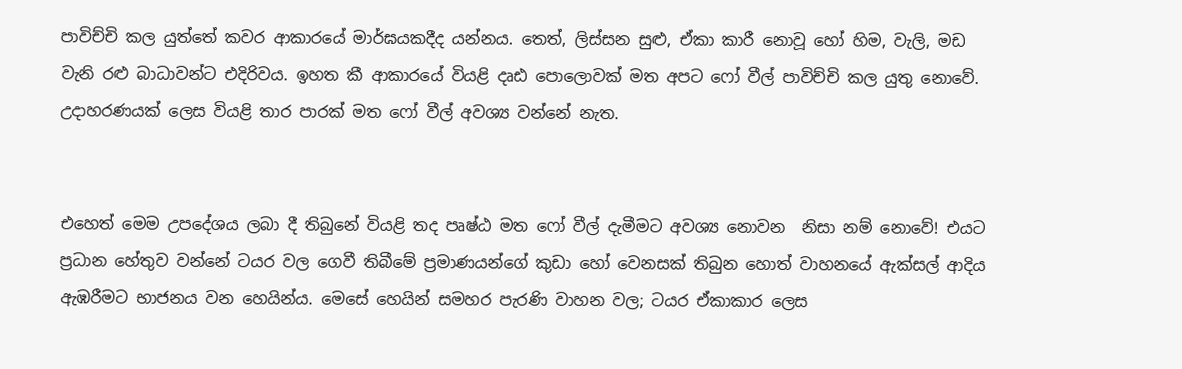පාවිච්චි කල යුත්තේ කවර ආකාරයේ මාර්ඝයකදීද යන්නය. තෙත්, ලිස්සන සුළු, ඒකා කාරී නොවූ හෝ හිම, වැලි, මඩ වැනි රළු බාධාවන්ට එදිරිවය. ඉහත කී ආකාරයේ වියළි දෘඪ පොලොවක් මත අපට ෆෝ වීල් පාවිච්චි කල යුතු නොවේ. උදාහරණයක් ලෙස වියළි තාර පාරක් මත ෆෝ වීල් අවශ්‍ය වන්නේ නැත.


එහෙත් මෙම උපදේශය ලබා දී තිබුනේ වියළි තද පෘෂ්ඨ මත ෆෝ වීල් දැමීමට අවශ්‍ය නොවන  නිසා නම් නොවේ! එයට ප්‍රධාන හේතුව වන්නේ ටයර වල ගෙවී තිබීමේ ප්‍රමාණයන්ගේ කුඩා හෝ වෙනසක් තිබුන හොත් වාහනයේ ඇක්සල් ආදිය ඇඹරීමට භාජනය වන හෙයින්ය. මෙසේ හෙයින් සමහර පැරණි වාහන වල; ටයර ඒකාකාර ලෙස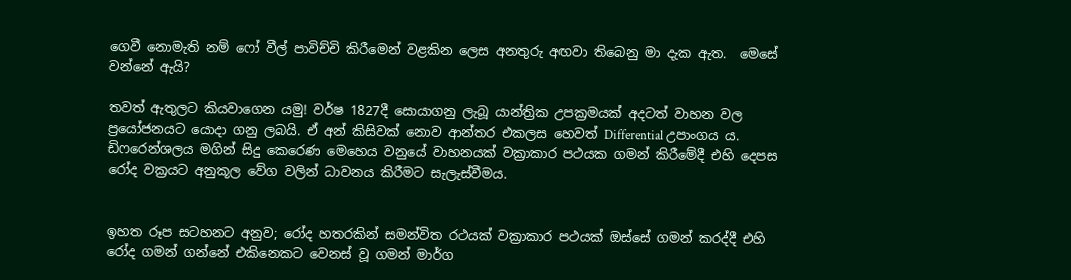ගෙවී නොමැති නම් ෆෝ වීල් පාවිච්චි කිරීමෙන් වළකින ලෙස අනතුරු අඟවා තිබෙනු මා දැක ඇත.  මෙසේ  වන්නේ ඇයි?

තවත් ඇතුලට කියවාගෙන යමු! වර්ෂ 1827දී සොයාගනු ලැබූ යාන්ත්‍රික උපක්‍රමයක් අදටත් වාහන වල ප්‍රයෝජනයට යොදා ගනු ලබයි. ඒ අන් කිසිවක් නොව ආන්තර එකලස හෙවත් Differential උපාංගය ය.  ඩිෆරෙන්ශලය මගින් සිදු කෙරෙණ මෙහෙය වනුයේ වාහනයක් වක්‍රාකාර පථයක ගමන් කිරීමේදී එහි දෙපස රෝද වක්‍රයට අනුකූල වේග වලින් ධාවනය කිරීමට සැලැස්වීමය.


ඉහත රූප සටහනට අනුව; රෝද හතරකින් සමන්විත රථයක් වක්‍රාකාර පථයක් ඔස්සේ ගමන් කරද්දී එහි රෝද ගමන් ගන්නේ එකිනෙකට වෙනස් වූ ගමන් මාර්ග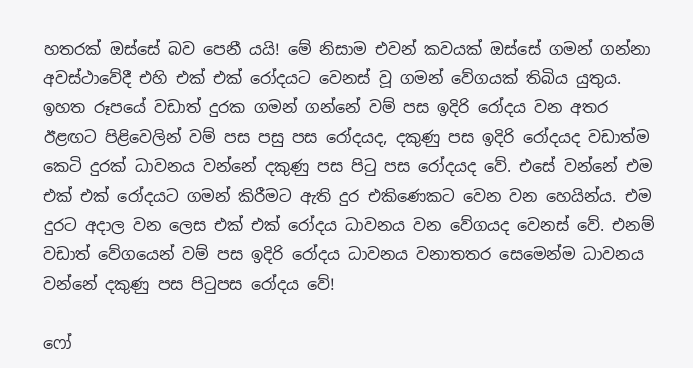හතරක් ඔස්සේ බව පෙනී යයි! මේ නිසාම එවන් කවයක් ඔස්සේ ගමන් ගන්නා අවස්ථාවේදී එහි එක් එක් රෝදයට වෙනස් වූ ගමන් වේගයක් තිබිය යුතුය. ඉහත රූපයේ වඩාත් දුරක ගමන් ගන්නේ වම් පස ඉදිරි රෝදය වන අතර ඊළඟට පිළිවෙලින් වම් පස පසු පස රෝදයද, දකුණු පස ඉදිරි රෝදයද වඩාත්ම කෙටි දුරක් ධාවනය වන්නේ දකුණු පස පිටු පස රෝදයද වේ. එසේ වන්නේ එම එක් එක් රෝදයට ගමන් කිරීමට ඇති දුර එකිණෙකට වෙන වන හෙයින්ය. එම දුරට අදාල වන ලෙස එක් එක් රෝදය ධාවනය වන වේගයද වෙනස් වේ. එනම් වඩාත් වේගයෙන් වම් පස ඉදිරි රෝදය ධාවනය වනාතතර සෙමෙන්ම ධාවනය වන්නේ දකුණු පස පිටුපස රෝදය වේ!

ෆෝ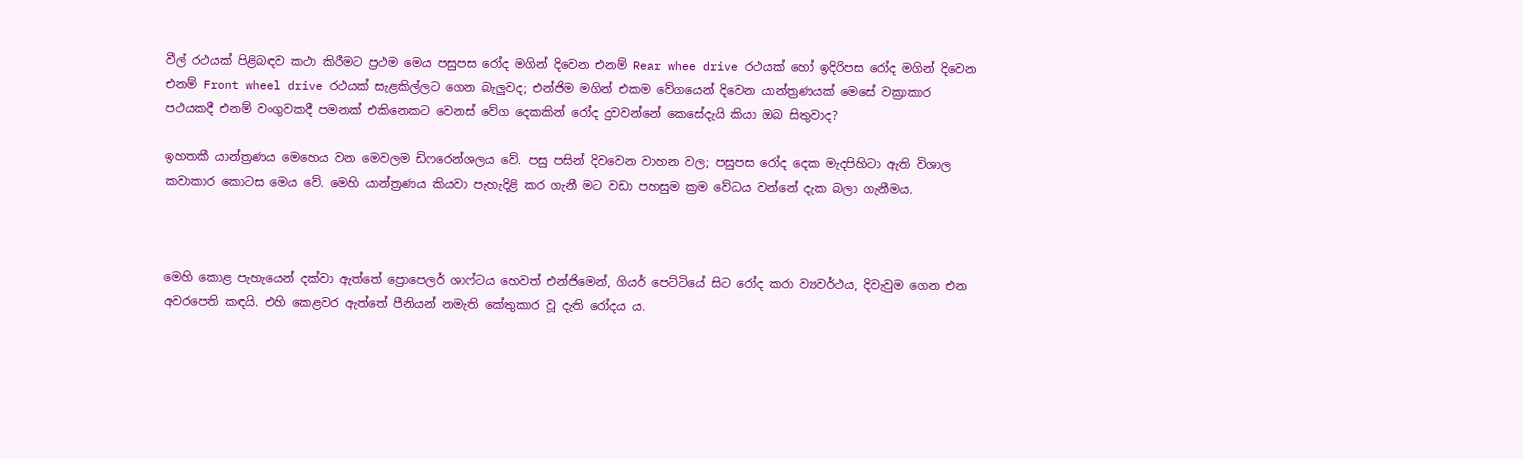වීල් රථයක් පිළිබඳව කථා කිරීමට ප්‍රථම මෙය පසුපස රෝද මගින් දිවෙන එනම් Rear whee drive රථයක් හෝ ඉදිරිපස රෝද මගින් දිවෙන  එනම් Front wheel drive රථයක් සැළකිල්ලට ගෙන බැලුවද; එන්ජිම මගින් එකම වේගයෙන් දිවෙන යාන්ත්‍රණයක් මෙසේ වක්‍රාකාර පථයකදී එනම් වංගුවකදී පමනක් එකිනෙකට වෙනස් වේග දෙකකින් රෝද දුවවන්නේ කෙසේදැයි කියා ඔබ සිතුවාද?

ඉහතකී යාන්ත්‍රණය මෙහෙය වන මෙවලම ඩිෆරෙන්ශලය වේ. පසු පසින් දිවවෙන වාහන වල; පසුපස රෝද දෙක මැදපිහිටා ඇති විශාල කවාකාර කොටස මෙය වේ. මෙහි යාන්ත්‍රණය කියවා පැහැදිළි කර ගැනී මට වඩා පහසුම ක්‍රම වේධය වන්නේ දැක බලා ගැනීමය.



මෙහි කොළ පැහැයෙන් දක්වා ඇත්තේ ප්‍රොපෙලර් ශාෆ්ටය හෙවත් එන්ජිමෙන්, ගියර් පෙට්ටියේ සිට රෝද කරා ව්‍යවර්ථය, දිවැවුම ගෙන එන අවරපෙති කඳයි. එහි කෙළවර ඇත්තේ පීනියන් නමැති කේතුකාර වූ දැති රෝදය ය.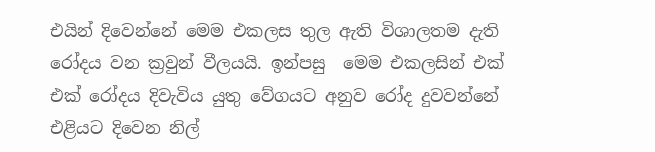එයින් දිවෙන්නේ මෙම එකලස තුල ඇති විශාලතම දැති රෝදය වන ක්‍රවුන් වීලයයි. ඉන්පසු  මෙම එකලසින් එක් එක් රෝදය දිවැවිය යුතු වේගයට අනුව රෝද දුවවන්නේ එළියට දිවෙන නිල්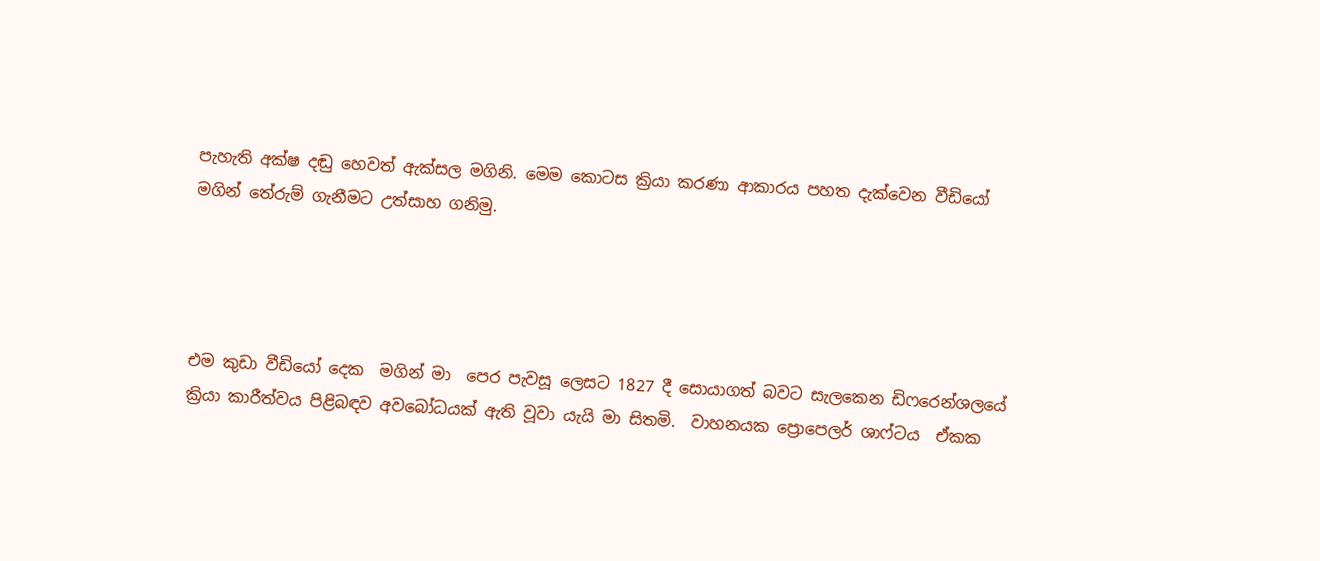පැහැති අක්ෂ දඬු හෙවත් ඇක්සල මගිනි. මෙම කොටස ක්‍රියා කරණා ආකාරය පහත දැක්වෙන වීඩියෝ මගින් තේරුම් ගැනීමට උත්සාහ ගනිමු.




එම කුඩා වීඩියෝ දෙක  මගින් මා  පෙර පැවසූ ලෙසට 1827 දී සොයාගත් බවට සැලකෙන ඩිෆරෙන්ශලයේ ක්‍රියා කාරීත්වය පිළිබඳව අවබෝධයක් ඇති වූවා යැයි මා සිතමි.  වාහනයක ප්‍රොපෙලර් ශාෆ්ටය  ඒකක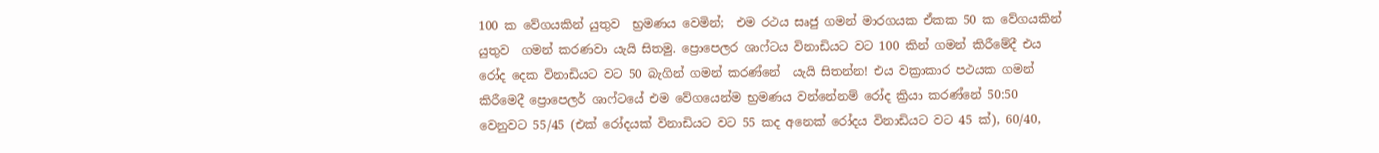100 ක වේගයකින් යුතුව  භ්‍රමණය වෙමින්;  එම රථය සෘජු ගමන් මාරගයක ඒකක 50 ක වේගයකින් යුතුව  ගමන් කරණවා යැයි සිතමු. ප්‍රොපෙලර ශාෆ්ටය විනාඩියට වට 100 කින් ගමන් කිරීමේදී එය රෝද දෙක විනාඩියට වට 50 බැගින් ගමන් කරණ්නේ  යැයි සිතන්න! එය වක්‍රාකාර පථයක ගමන් කිරීමෙදී ප්‍රොපෙලර් ශාෆ්ටයේ එම වේගයෙන්ම භ්‍රමණය වන්නේනම් රෝද ක්‍රියා කරණ්නේ 50:50 වෙනුවට 55/45 (එක් රෝදයක් විනාඩියට වට 55 කද අනෙක් රෝදය විනාඩියට වට 45 ක්), 60/40,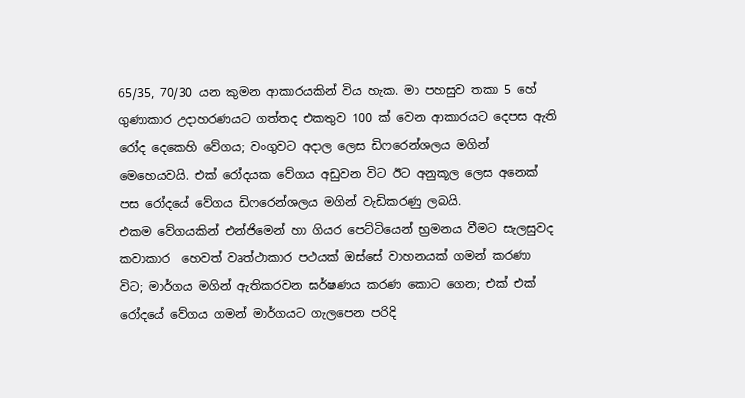65/35, 70/30 යන කුමන ආකාරයකින් විය හැක. මා පහසුව තකා 5 හේ ගුණාකාර උදාහරණයට ගත්තද එකතුව 100 ක් වෙන ආකාරයට දෙපස ඇති රෝද දෙකෙහි වේගය; වංගුවට අදාල ලෙස ඩිෆරෙන්ශලය මගින් මෙහෙයවයි. එක් රෝදයක වේගය අඩුවන විට ඊට අනුකූල ලෙස අනෙක් පස රෝදයේ වේගය ඩිෆරෙන්ශලය මගින් වැඩිකරණු ලබයි.
එකම වේගයකින් එන්ජිමෙන් හා ගියර පෙට්ටියෙන් භ්‍රමනය වීමට සැලසුවද  කවාකාර  හෙවත් වෘත්ථාකාර පථයක් ඔස්සේ වාහනයක් ගමන් කරණා විට; මාර්ගය මගින් ඇතිකරවන ඝර්ෂණය කරණ කොට ගෙන; එක් එක් රෝදයේ වේගය ගමන් මාර්ගයට ගැලපෙන පරිදි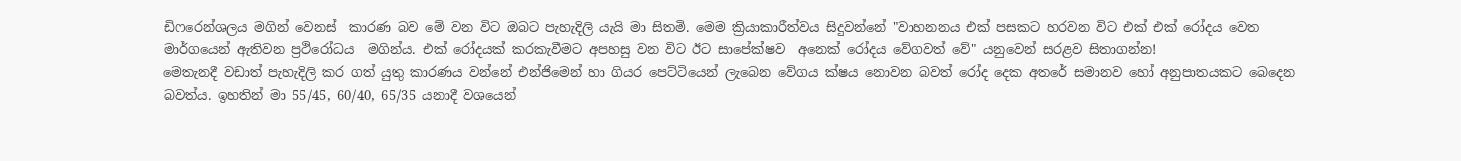ඩිෆරෙන්ශලය මගින් වෙනස්  කාරණ බව මේ වන විට ඔබට පැහැදිලි යැයි මා සිතමි. මෙම ක්‍රියාකාරීත්වය සිදුවන්නේ "වාහනනය එක් පසකට හරවන විට එක් එක් රෝදය වෙත මාර්ගයෙන් ඇතිවන ප්‍රථිරෝධය  මගින්ය. එක් රෝදයක් කරකැවීමට අපහසු වන විට ඊට සාපේක්ෂව  අනෙක් රෝදය වේගවත් වේ" යනුවෙන් සරළව සිතාගන්න!
මෙතැනදී වඩාත් පැහැදිලි කර ගත් යුතු කාරණය වන්නේ එන්ජිමෙන් හා ගියර පෙට්ටියෙන් ලැබෙන වේගය ක්ෂය නොවන බවත් රෝද දෙක අතරේ සමානව හෝ අනුපාතයකට බෙදෙන බවත්ය. ඉහතින් මා 55/45, 60/40, 65/35 යනාදී වශයෙන්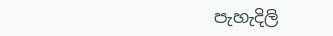පැහැදිලි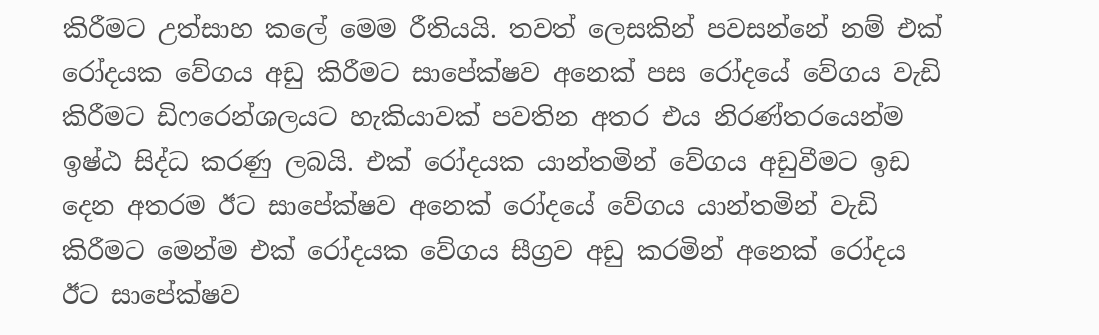කිරීමට උත්සාහ කලේ මෙම රීතියයි. තවත් ලෙසකින් පවසන්නේ නම් එක්  රෝදයක වේගය අඩු කිරීමට සාපේක්ෂව අනෙක් පස රෝදයේ වේගය වැඩි කිරීමට ඩිෆරෙන්ශලයට හැකියාවක් පවතින අතර එය නිරණ්තරයෙන්ම ඉෂ්ඨ සිද්ධ කරණු ලබයි. එක් රෝදයක යාන්තමින් වේගය අඩුවීමට ඉඩ දෙන අතරම ඊට සාපේක්ෂව අනෙක් රෝදයේ වේගය යාන්තමින් වැඩි කිරීමට මෙන්ම එක් රෝදයක වේගය සීග්‍රව අඩු කරමින් අනෙක් රෝදය ඊට සාපේක්ෂව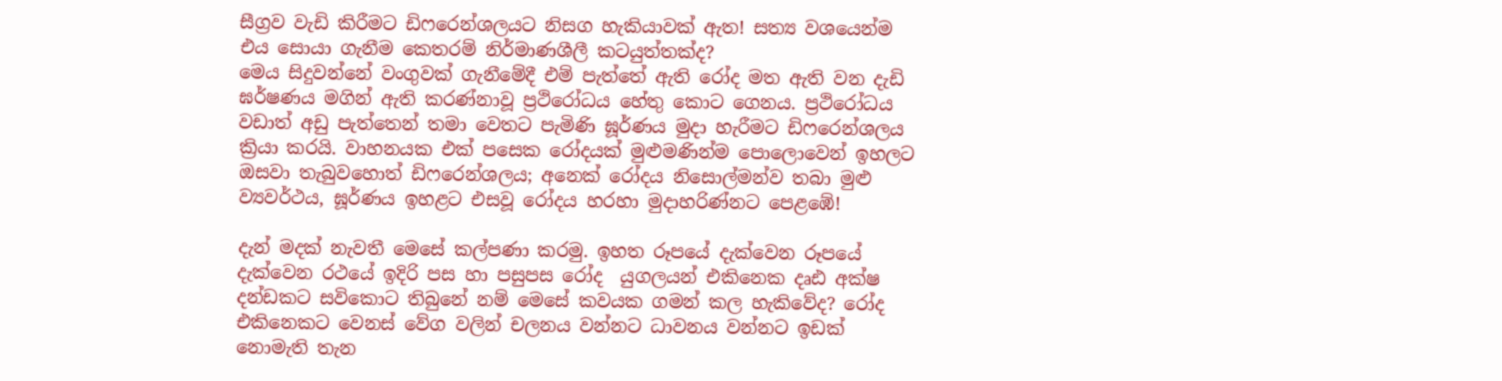සීග්‍රව වැඩි කිරීමට ඩිෆරෙන්ශලයට නිසග හැකියාවක් ඇත! සත්‍ය වශයෙන්ම එය සොයා ගැනීම කෙතරම් නිර්මාණශීලී කටයුත්තක්ද?
මෙය සිදුවන්නේ වංගුවක් ගැනීමේදී එම් පැත්තේ ඇති රෝද මත ඇති වන දැඩි ඝර්ෂණය මගින් ඇති කරණ්නාවූ ප්‍රථිරෝධය හේතු කොට ගෙනය. ප්‍රථිරෝධය වඩාත් අඩු පැත්තෙන් තමා වෙතට පැමිණි ඝූර්ණය මුදා හැරීමට ඩිෆරෙන්ශලය ක්‍රියා කරයි. වාහනයක එක් පසෙක රෝදයක් මුළුමණින්ම පොලොවෙන් ඉහලට ඔසවා තැබුවහොත් ඩිෆරෙන්ශලය; අනෙක් රෝදය නිසොල්මන්ව තබා මුළු ව්‍යවර්ථය, ඝූර්ණය ඉහළට එසවූ රෝදය හරහා මුදාහරිණ්නට පෙළඹේ!

දැන් මදක් නැවතී මෙසේ කල්පණා කරමු. ඉහත රූපයේ දැක්වෙන රූපයේ දැක්වෙන රථයේ ඉදිරි පස හා පසුපස රෝද  යුගලයන් එකිනෙක දෘඪ අක්ෂ දන්ඩකට සවිකොට තිබුනේ නම් මෙසේ කවයක ගමන් කල හැකිවේද? රෝද එකිනෙකට වෙනස් වේග වලින් චලනය වන්නට ධාවනය වන්නට ඉඩක් නොමැති තැන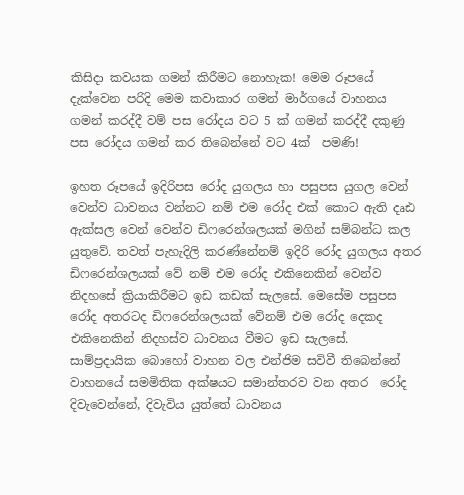කිසිදා කවයක ගමන් කිරීමට නොහැක! මෙම රූපයේ දැක්වෙන පරිදි මෙම කවාකාර ගමන් මාර්ගයේ වාහනය ගමන් කරද්දී වම් පස රෝදය වට 5 ක් ගමන් කරද්දී දකුණු පස රෝදය ගමන් කර තිබෙන්නේ වට 4ක්  පමණි!

ඉහත රූපයේ ඉදිරිපස රෝද යුගලය හා පසුපස යුගල වෙන් වෙන්ව ධාවනය වන්නට නම් එම රෝද එක් කොට ඇති දෘඪ ඇක්සල වෙන් වෙන්ව ඩිෆරෙන්ශලයක් මගින් සම්බන්ධ කල යුතුවේ. තවත් පැහැදිලි කරණ්නේනම් ඉදිරි රෝද යුගලය අතර ඩිෆරෙන්ශලයක් වේ නම් එම රෝද එකිනෙකින් වෙන්ව නිදහසේ ක්‍රියාකිරීමට ඉඩ කඩක් සැලසේ. මෙසේම පසුපස රෝද අතරටද ඩිෆරෙන්ශලයක් වේනම් එම රෝද දෙකද එකිනෙකින් නිදහස්ව ධාවනය වීමට ඉඩ සැලසේ.
සාම්ප්‍රදායික බොහෝ වාහන වල එන්ජිම සවිවී තිබෙන්නේ වාහනයේ සමමිතික අක්ෂයට සමාන්තරව වන අතර  රෝද දිවැවෙන්නේ, දිවැවිය යුත්තේ ධාවනය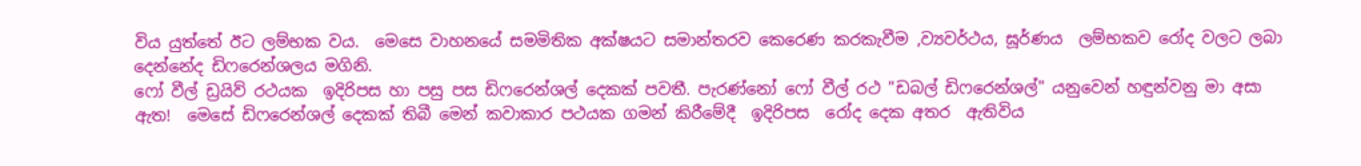විය යුත්තේ ඊට ලම්භක වය.  මෙසෙ වාහනයේ සමමිතික අක්ෂයට සමාන්තරව කෙරෙණ කරකැවීම ,ව්‍යවර්ථය, ඝූර්ණය  ලම්භකව රෝද වලට ලබා දෙන්නේද ඩිෆරෙන්ශලය මගිනි.
ෆෝ වීල් ඩ්‍රයිව් රථයක  ඉදිරිපස හා පසු පස ඩිෆරෙන්ශල් දෙකක් පවතී. පැරණ්නෝ ෆෝ වීල් රථ "ඩබල් ඩිෆරෙන්ශල්" යනුවෙන් හඳුන්වනු මා අසා ඇත!  මෙසේ ඩිෆරෙන්ශල් දෙකක් තිබී මෙන් කවාකාර පථයක ගමන් කිරීමේදී  ඉදිරිපස  රෝද දෙක අතර  ඇතිවිය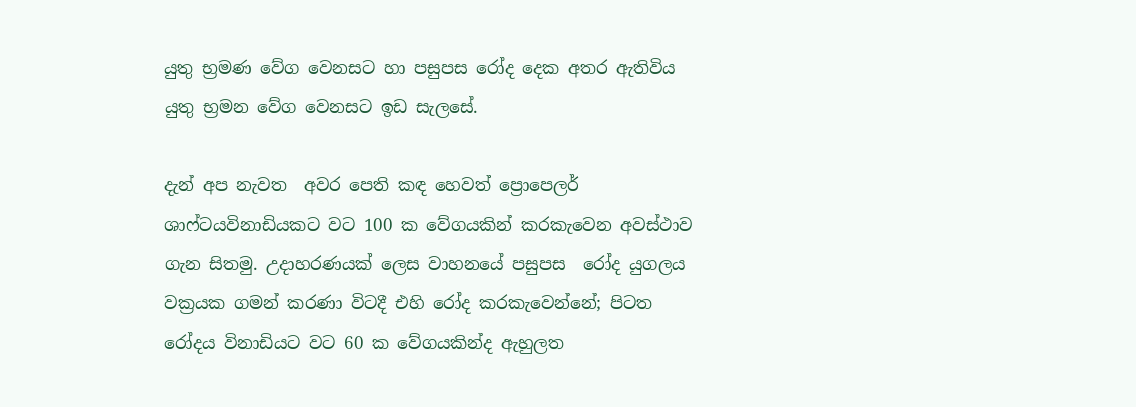යුතු භ්‍රමණ වේග වෙනසට හා පසුපස රෝද දෙක අතර ඇතිවිය යුතු භ්‍රමන වේග වෙනසට ඉඩ සැලසේ.

දැන් අප නැවත  අවර පෙති කඳ හෙවත් ප්‍රොපෙලර් ශාෆ්ටයවිනාඩියකට වට 100 ක වේගයකින් කරකැවෙන අවස්ථාව ගැන සිතමු. උදාහරණයක් ලෙස වාහනයේ පසුපස  රෝද යුගලය වක්‍රයක ගමන් කරණා විටදී එහි රෝද කරකැවෙන්නේ; පිටත රෝදය විනාඩියට වට 60 ක වේගයකින්ද ඇහුලත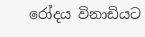රෝදය විනාඩියට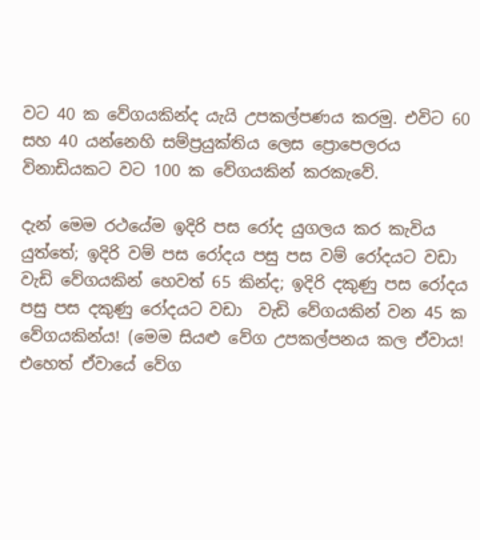වට 40 ක වේගයකින්ද යැයි උපකල්පණය කරමු. එවිට 60 සහ 40 යන්නෙහි සම්ප්‍රයුක්තිය ලෙස ප්‍රොපෙලරය විනාඩියකට වට 100 ක වේගයකින් කරකැවේ.

දැන් මෙම රථයේම ඉදිරි පස රෝද යුගලය කර කැවිය යුත්තේ; ඉදිරි වම් පස රෝදය පසු පස වම් රෝදයට වඩා වැඩි වේගයකින් හෙවත් 65 කින්ද; ඉදිරි දකුණු පස රෝදය පසු පස දකුණු රෝදයට වඩා  වැඩි වේගයකින් වන 45 ක වේගයකින්ය! (මෙම සියළු වේග උපකල්පනය කල ඒවාය! එහෙත් ඒවායේ වේග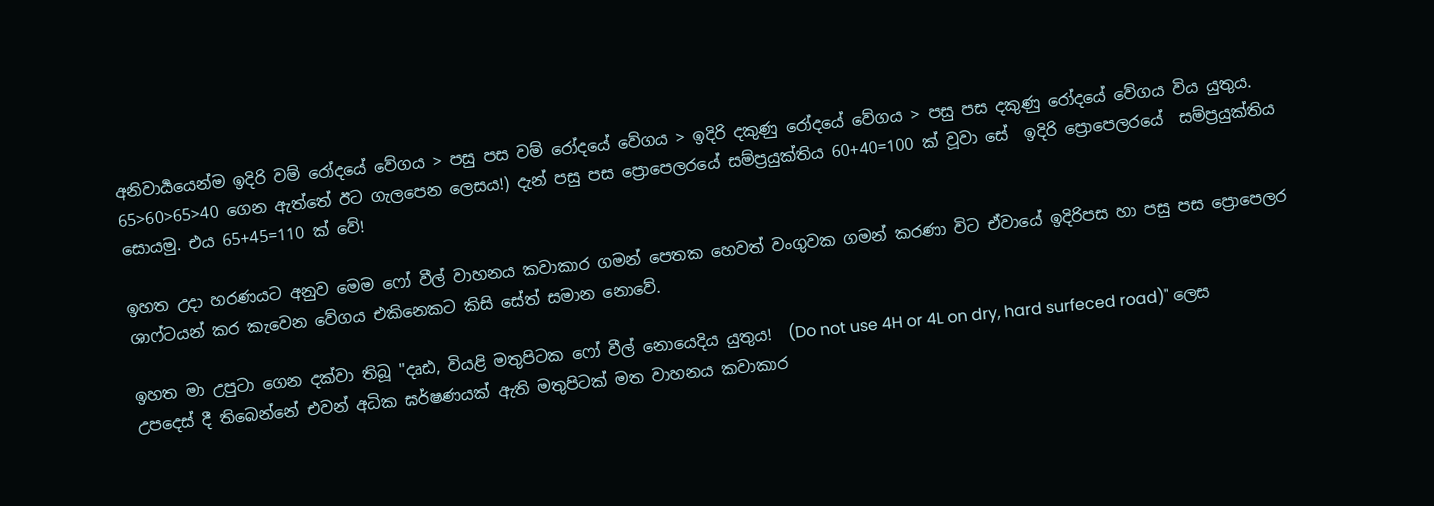අනිවාර්‍යයෙන්ම ඉදිරි වම් රෝදයේ වේගය > පසු පස වම් රෝදයේ වේගය > ඉදිරි දකුණු රෝදයේ වේගය > පසු පස දකුණු රෝදයේ වේගය විය යුතුය. 65>60>65>40 ගෙන ඇත්තේ ඊට ගැලපෙන ලෙසය!) දැන් පසු පස ප්‍රොපෙලරයේ සම්ප්‍රයුක්තිය 60+40=100 ක් වූවා සේ  ඉදිරි ප්‍රොපෙලරයේ  සම්ප්‍රයුක්තිය සොයමු. එය 65+45=110 ක් වේ!

ඉහත උදා හරණයට අනුව මෙම ෆෝ වීල් වාහනය කවාකාර ගමන් පෙතක හෙවත් වංගුවක ගමන් කරණා විට ඒවායේ ඉදිරිපස හා පසු පස ප්‍රොපෙලර ශාෆ්ටයන් කර කැවෙන වේගය එකිනෙකට කිසි සේත් සමාන නොවේ.

ඉහත මා උපුටා ගෙන දක්වා තිබූ "දෘඪ, වියළි මතුපිටක ෆෝ වීල් නොයෙදිය යුතුය!  (Do not use 4H or 4L on dry, hard surfeced road)" ලෙස උපදෙස් දී තිබෙන්නේ එවන් අධික ඝර්ෂණයක් ඇති මතුපිටක් මත වාහනය කවාකාර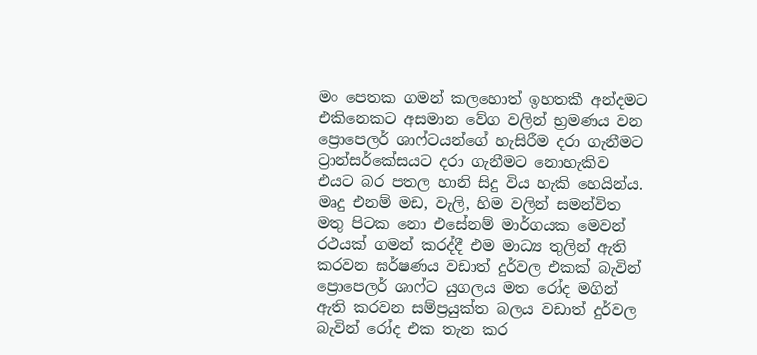මං පෙතක ගමන් කලහොත් ඉහතකී අන්දමට එකිනෙකට අසමාන වේග වලින් භ්‍රමණය වන ප්‍රොපෙලර් ශාෆ්ටයන්ගේ හැසිරීම දරා ගැනීමට ට්‍රාන්සර්කේසයට දරා ගැනීමට නොහැකිව එයට බර පතල හානි සිදු විය හැකි හෙයින්ය.
මෘදු එනම් මඩ, වැලි, හිම වලින් සමන්විත මතු පිටක නො එසේනම් මාර්ගයක මෙවන් රථයක් ගමන් කරද්දී එම මාධ්‍ය තුලින් ඇති කරවන ඝර්ෂණය වඩාත් දුර්වල එකක් බැවින් ප්‍රොපෙලර් ශාෆ්ට යුගලය මත රෝද මගින් ඇති කරවන සම්ප්‍රයුක්ත බලය වඩාත් දුර්වල බැවින් රෝද එක තැන කර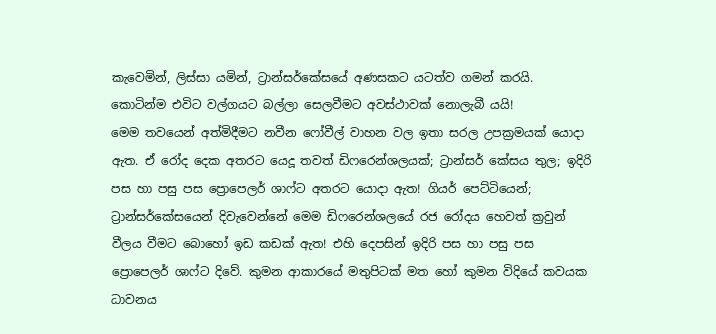කැවෙමින්, ලිස්සා යමින්, ට්‍රාන්සර්කේසයේ අණසකට යටත්ව ගමන් කරයි. කොටින්ම එවිට වල්ගයට බල්ලා සෙලවීමට අවස්ථාවක් නොලැබී යයි!
මෙම තවයෙන් අත්මිදීමට නවීන ෆෝවීල් වාහන වල ඉතා සරල උපක්‍රමයක් යොදා ඇත. ඒ රෝද දෙක අතරට යෙදූ තවත් ඩිෆරෙන්ශලයක්; ට්‍රාන්සර් කේසය තුල; ඉදිරි පස හා පසු පස ප්‍රොපෙලර් ශාෆ්ට අතරට යොදා ඇත! ගියර් පෙට්ටියෙන්; ට්‍රාන්සර්කේසයෙන් දිවැවෙන්නේ මෙම ඩිෆරෙන්ශලයේ රජ රෝදය හෙවත් ක්‍රවුන් වීලය වීමට බොහෝ ඉඩ කඩක් ඇත! එහි දෙපසින් ඉදිරි පස හා පසු පස ප්‍රොපෙලර් ශාෆ්ට දිවේ. කුමන ආකාරයේ මතුපිටක් මත හෝ කුමන විදියේ කවයක ධාවනය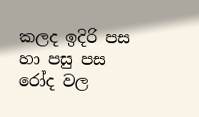කලද ඉදිරි පස හා පසු පස රෝද වල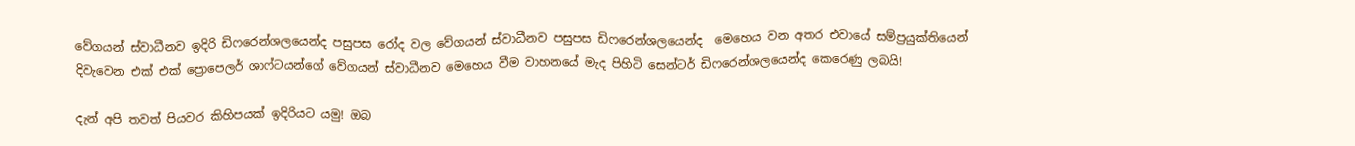වේගයන් ස්වාධීනව ඉදිරි ඩිෆරෙන්ශලයෙන්ද පසුපස රෝද වල වේගයන් ස්වාධීනව පසුපස ඩිෆරෙන්ශලයෙන්ද  මෙහෙය වන අතර එවායේ සම්ප්‍රයුක්තියෙන් දිවැවෙන එක් එක් ප්‍රොපෙලර් ශාෆ්ටයන්ගේ වේගයන් ස්වාධීනව මෙහෙය වීම වාහනයේ මැද පිහිටි සෙන්ටර් ඩිෆරෙන්ශලයෙන්ද කෙරෙණු ලබයි!

දැන් අපි තවත් පියවර කිහිපයක් ඉදිරියට යමු! ඔබ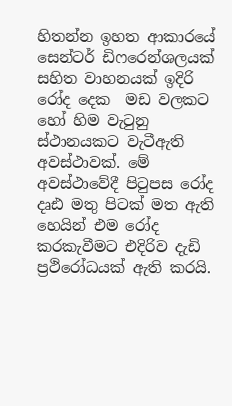හිතන්න ඉහත ආකාරයේ සෙන්ටර් ඩිෆරෙන්ශලයක් සහිත වාහනයක් ඉදිරි රෝද දෙක  මඩ වලකට හෝ හිම වැටුනු ස්ථානයකට වැටීඇති අවස්ථාවක්. මේ අවස්ථාවේදී පිටුපස රෝද දෘඪ මතු පිටක් මත ඇති හෙයින් එම රෝද කරකැවීමට එදිරිව දැඩි ප්‍රථිරෝධයක් ඇති කරයි.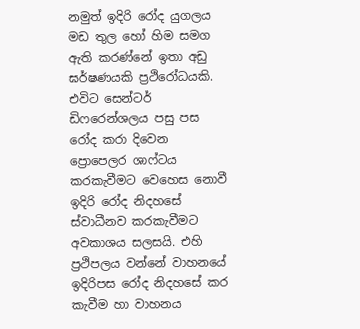නමුත් ඉදිරි රෝද යුගලය මඩ තුල හෝ හිම සමග ඇති කරණ්නේ ඉතා අඩු ඝර්ෂණයකි ප්‍රථිරෝධයකි. එවිට සෙන්ටර් ඩිෆරෙන්ශලය පසු පස රෝද කරා දිවෙන ප්‍රොපෙලර ශාෆ්ටය කරකැවීමට වෙහෙස නොවී ඉදිරි රෝද නිදහසේ ස්වාධීනව කරකැවීමට අවකාශය සලසයි. එහි ප්‍රථිපලය වන්නේ වාහනයේ ඉදිරිපස රෝද නිදහසේ කර කැවීම හා වාහනය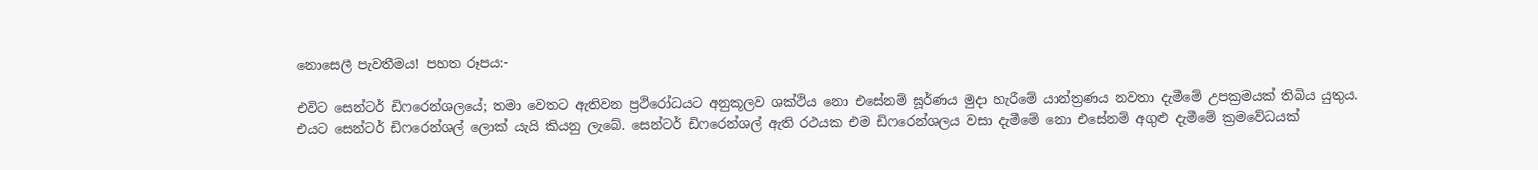නොසෙලී පැවතීමය! පහත රූපය:-

එවිට සෙන්ටර් ඩිෆරෙන්ශලයේ; තමා වෙතට ඇතිවන ප්‍රථිරෝධයට අනුකූලව ශක්ථිය නො එසේනම් ඝූර්ණය මුදා හැරීමේ යාන්ත්‍රණය නවතා දැමීමේ උපක්‍රමයක් තිබිය යුතුය. එයට සෙන්ටර් ඩිෆරෙන්ශල් ලොක් යැයි කියනු ලැබේ. සෙන්ටර් ඩිෆරෙන්ශල් ඇති රථයක එම ඩිෆරෙන්ශලය වසා දැමීමේ නො එසේනම් අගුළු දැමීමේ ක්‍රමවේධයක්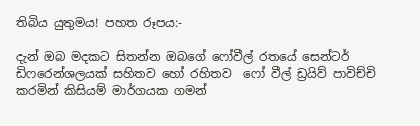තිබිය යුතුමය! පහත රූපය:-

දැන් ඔබ මදකට සිතන්න ඔබගේ ෆෝවීල් රතයේ සෙන්ටර් ඩිෆරෙන්ශලයක් සහිතව හෝ රහිතව  ෆෝ වීල් ඩ්‍රයිව් පාවිච්චි කරමින් කිසියම් මාර්ගයක ගමන්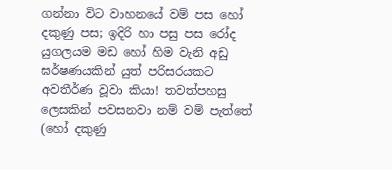ගන්නා විට වාහනයේ වම් පස හෝ දකුණු පස; ඉදිරි හා පසු පස රෝද යුගලයම මඩ හෝ හිම වැනි අඩු ඝර්ෂණයකින් යුත් පරිසරයකට අවතීර්ණ වූවා කියා! තවත්පහසු ලෙසකින් පවසනවා නම් වම් පැත්තේ (හෝ දකුණු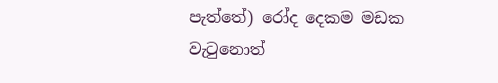පැත්තේ) රෝද දෙකම මඩක වැටුනොත්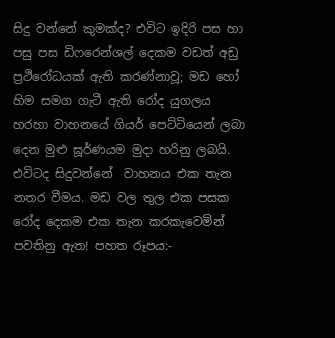සිදු වන්නේ කුමක්ද? එවිට ඉදිරි පස හා පසු පස ඩිෆරෙන්ශල් දෙකම වඩත් අඩු ප්‍රථිරෝධයක් ඇති කරණ්නාවූ; මඩ හෝ හිම සමග ගැටී ඇති රෝද යුගලය හරහා වාහනයේ ගියර් පෙට්ටියෙන් ලබා දෙන මුළු ඝූර්ණයම මුදා හරිනු ලබයි. එවිටද සිදුවන්නේ  වාහනය එක තැන නතර වීමය. මඩ වල තුල එක පසක රෝද දෙකම එක තැන කරකැවෙමින් පවතිනු ඇත! පහත රූපය:-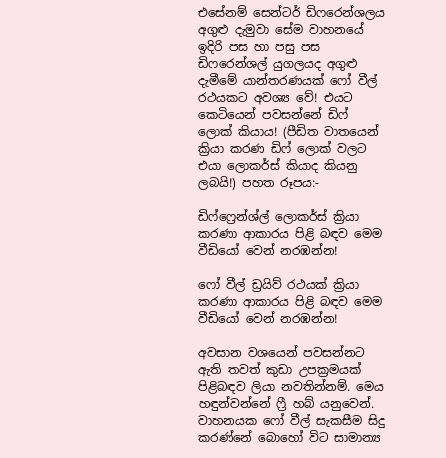එසේනම් සෙන්ටර් ඩිෆරෙන්ශලය අගුළු දැමුවා සේම වාහනයේ ඉදිරි පස හා පසු පස ඩිෆරෙන්ශල් යුගලයද අගුළු දැමීමේ යාන්තරණයක් ෆෝ වීල් රථයකට අවශ්‍ය වේ! එයට කෙටියෙන් පවසන්නේ ඩිෆ් ලොක් කියාය! (පීඩිත වාතයෙන් ක්‍රියා කරණ ඩිෆ් ලොක් වලට එයා ලොකර්ස් කියාද කියනු ලබයි!) පහත රූපය:-

ඩිෆ්ෆ්‍රෙන්ශ්ල් ලොකර්ස් ක්‍රියා කරණා ආකාරය පිළි බඳව මෙම වීඩියෝ වෙන් නරඹන්න!

ෆෝ වීල් ඩ්‍රයිව් රථයක් ක්‍රියා කරණා ආකාරය පිළි බඳව මෙම වීඩියෝ වෙන් නරඹන්න!

අවසාන වශයෙන් පවසන්නට ඇති තවත් කුඩා උපක්‍රමයක් පිළිබඳව ලියා නවතින්නම්. මෙය හඳුන්වන්නේ ෆ්‍රී හබ් යනුවෙන්. වාහනයක ෆෝ වීල් සැකසීම සිදු කරණ්නේ බොහෝ විට සාමාන්‍ය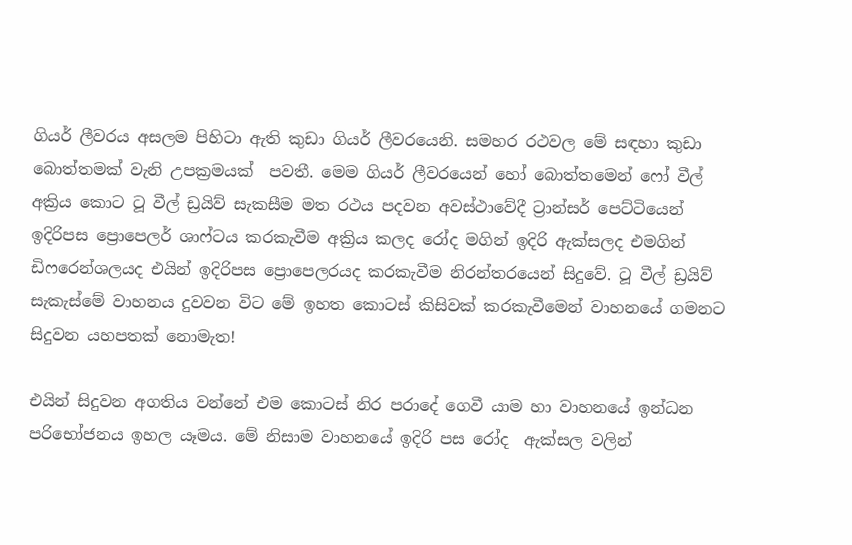ගියර් ලීවරය අසලම පිහිටා ඇති කුඩා ගියර් ලීවරයෙනි. සමහර රථවල මේ සඳහා කුඩා බොත්තමක් වැනි උපක්‍රමයක්  පවතී. මෙම ගියර් ලීවරයෙන් හෝ බොත්තමෙන් ෆෝ වීල් අක්‍රිය කොට ටූ වීල් ඩ්‍රයිව් සැකසීම මත රථය පදවන අවස්ථාවේදී ට්‍රාන්සර් පෙට්ටියෙන්  ඉදිරිපස ප්‍රොපෙලර් ශාෆ්ටය කරකැවීම අක්‍රිය කලද රෝද මගින් ඉදිරි ඇක්සලද එමගින් ඩිෆරෙන්ශලයද එයින් ඉදිරිපස ප්‍රොපෙලරයද කරකැවීම නිරන්තරයෙන් සිදුවේ. ටූ වීල් ඩ්‍රයිව් සැකැස්මේ වාහනය දුවවන විට මේ ඉහත කොටස් කිසිවක් කරකැවීමෙන් වාහනයේ ගමනට සිදුවන යහපතක් නොමැත!

එයින් සිදුවන අගතිය වන්නේ එම කොටස් නිර පරාදේ ගෙවී යාම හා වාහනයේ ඉන්ධන පරිභෝජනය ඉහල යෑමය. මේ නිසාම වාහනයේ ඉදිරි පස රෝද  ඇක්සල වලින්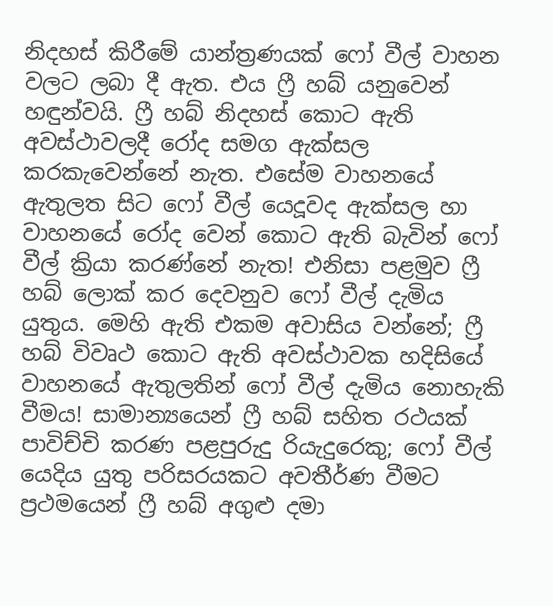නිදහස් කිරීමේ යාන්ත්‍රණයක් ෆෝ වීල් වාහන වලට ලබා දී ඇත. එය ෆ්‍රී හබ් යනුවෙන් හඳුන්වයි. ෆ්‍රී හබ් නිදහස් කොට ඇති අවස්ථාවලදී රෝද සමග ඇක්සල කරකැවෙන්නේ නැත. එසේම වාහනයේ ඇතුලත සිට ෆෝ වීල් යෙදූවද ඇක්සල හා වාහනයේ රෝද වෙන් කොට ඇති බැවින් ෆෝ වීල් ක්‍රියා කරණ්නේ නැත! එනිසා පළමුව ෆ්‍රී හබ් ලොක් කර දෙවනුව ෆෝ වීල් දැමිය යුතුය. මෙහි ඇති එකම අවාසිය වන්නේ; ෆ්‍රී හබ් විවෘථ කොට ඇති අවස්ථාවක හදිසියේ වාහනයේ ඇතුලතින් ෆෝ වීල් දැමිය නොහැකි වීමය! සාමාන්‍යයෙන් ෆ්‍රී හබ් සහිත රථයක් පාවිච්චි කරණ පළපුරුදු රියැදුරෙකු; ෆෝ වීල් යෙදිය යුතු පරිසරයකට අවතීර්ණ වීමට ප්‍රථමයෙන් ෆ්‍රී හබ් අගුළු දමා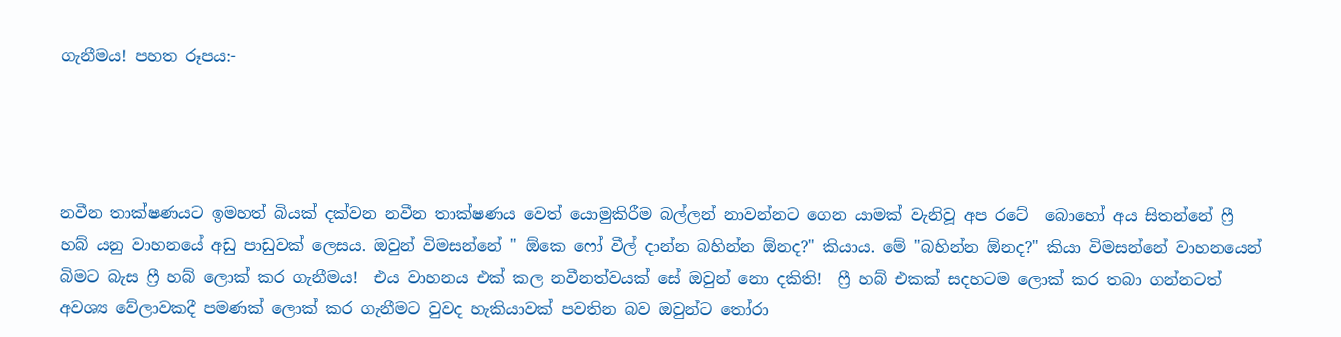ගැනීමය! පහත රූපය:-




නවීන තාක්ෂණයට ඉමහත් බියක් දක්වන නවීන තාක්ෂණය වෙත් යොමුකිරීම බල්ලන් නාවන්නට ගෙන යාමක් වැනිවූ අප රටේ  බොහෝ අය සිතන්නේ ෆ්‍රී හබ් යනු වාහනයේ අඩු පාඩුවක් ලෙසය. ඔවුන් විමසන්නේ " ඕකෙ ෆෝ වීල් දාන්න බහින්න ඕනද?" කියාය. මේ "බහින්න ඕනද?" කියා විමසන්නේ වාහනයෙන් බිමට බැස ෆ්‍රී හබ් ලොක් කර ගැනීමය!  එය වාහනය එක් කල නවීනත්වයක් සේ ඔවුන් නො දකිති!  ෆ්‍රී හබ් එකක් සදහටම ලොක් කර තබා ගන්නටත් අවශ්‍ය වේලාවකදී පමණක් ලොක් කර ගැනීමට වුවද හැකියාවක් පවතින බව ඔවුන්ට තෝරා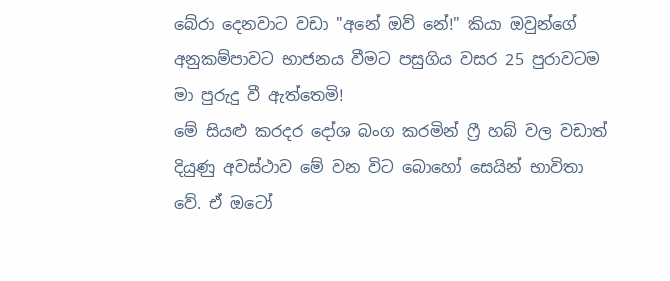බේරා දෙනවාට වඩා "අනේ ඔව් නේ!" කියා ඔවුන්ගේ අනුකම්පාවට භාජනය වීමට පසුගිය වසර 25 පුරාවටම මා පුරුදු වී ඇත්තෙමි!
මේ සියළු කරදර දෝශ බංග කරමින් ෆ්‍රී හබ් වල වඩාත් දියුණු අවස්ථාව මේ වන විට බොහෝ සෙයින් භාවිතා වේ. ඒ ඔටෝ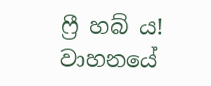ෆ්‍රී හබ් ය! වාහනයේ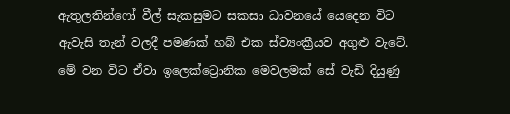ඇතුලතින්ෆෝ වීල් සැකසුමට සකසා ධාවනයේ යෙදෙන විට ඇවැසි තැන් වලදී පමණක් හබ් එක ස්ව්‍යංක්‍රීයව අගුළු වැටේ.  මේ වන විට ඒවා ඉලෙක්ට්‍රොනික මෙවලමක් සේ වැඩි දියුණු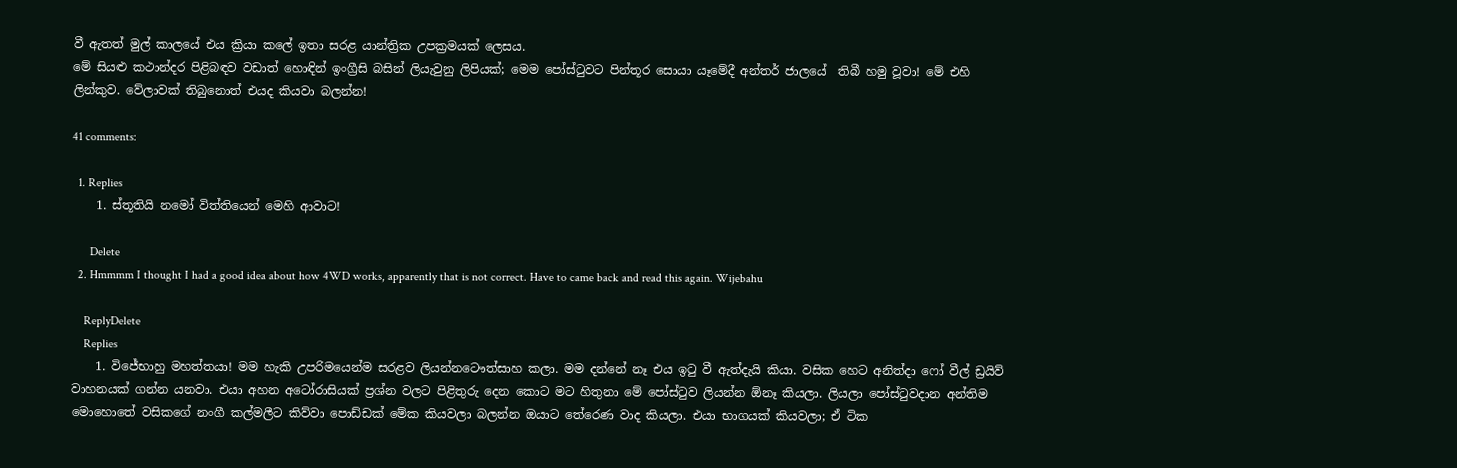වී ඇතත් මුල් කාලයේ එය ක්‍රියා කලේ ඉතා සරළ යාන්ත්‍රික උපක්‍රමයක් ලෙසය.
මේ සියළු කථාන්දර පිළිබඳව වඩාත් හොඳින් ඉංග්‍රීසි බසින් ලියැවුනු ලිපියක්; මෙම පෝස්ටුවට පින්තූර සොයා යෑමේදී අන්තර් ජාලයේ  තිබී හමු වූවා! මේ එහි ලින්කුව. වේලාවක් තිබුනොත් එයද කියවා බලන්න!

41 comments:

  1. Replies
    1. ස්තූතියි නමෝ විත්තියෙන් මෙහි ආවාට!

      Delete
  2. Hmmmm I thought I had a good idea about how 4WD works, apparently that is not correct. Have to came back and read this again. Wijebahu

    ReplyDelete
    Replies
    1. විජේභාහු මහත්තයා! මම හැකි උපරිමයෙන්ම සරළව ලියන්නටෞත්සාහ කලා. මම දන්නේ නෑ එය ඉටු වී ඇත්දැයි කියා. වසික හෙට අනිත්දා ෆෝ වීල් ඩ්‍රයිව් වාහනයක් ගන්න යනවා. එයා අහන අටෝරාසියක් ප්‍රශ්න වලට පිළිතුරු දෙන කොට මට හිතුනා මේ පෝස්ටුව ලියන්න ඕනෑ කියලා. ලියලා පෝස්ටුවදාන අන්තිම මොහොතේ වසිකගේ නංගී කල්මලීට කිව්වා පොඩ්ඩක් මේක කියවලා බලන්න ඔයාට තේරෙණ වාද කියලා. එයා භාගයක් කියවලා; ඒ ටික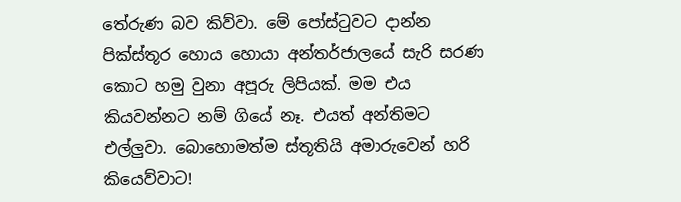තේරුණ බව කිව්වා. මේ පෝස්ටුවට දාන්න පික්ස්තූර හොය හොයා අන්තර්ජාලයේ සැරි සරණ කොට හමු වුනා අපූරු ලිපියක්. මම එය කියවන්නට නම් ගියේ නෑ. එයත් අන්තිමට එල්ලුවා. බොහොමත්ම ස්තූතියි අමාරුවෙන් හරි කියෙව්වාට!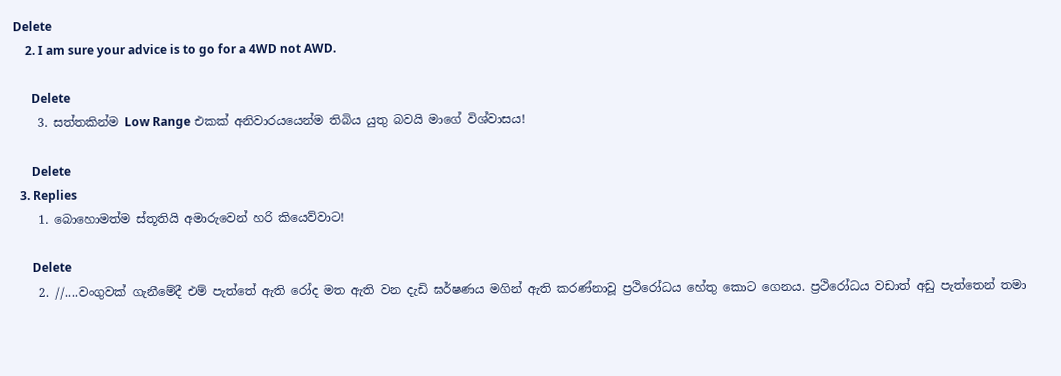Delete
    2. I am sure your advice is to go for a 4WD not AWD.

      Delete
    3. සත්තකින්ම Low Range එකක් අනිවාරයයෙන්ම තිබිය යුතු බවයි මාගේ විශ්වාසය!

      Delete
  3. Replies
    1. බොහොමත්ම ස්තූතියි අමාරුවෙන් හරි කියෙව්වාට!

      Delete
    2. //....වංගුවක් ගැනීමේදී එම් පැත්තේ ඇති රෝද මත ඇති වන දැඩි ඝර්ෂණය මගින් ඇති කරණ්නාවූ ප්‍රථිරෝධය හේතු කොට ගෙනය. ප්‍රථිරෝධය වඩාත් අඩු පැත්තෙන් තමා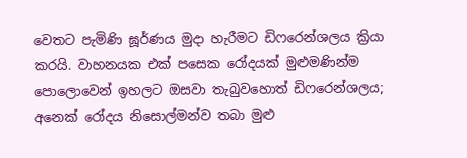වෙතට පැමිණි ඝූර්ණය මුදා හැරීමට ඩිෆරෙන්ශලය ක්‍රියා කරයි. වාහනයක එක් පසෙක රෝදයක් මුළුමණින්ම පොලොවෙන් ඉහලට ඔසවා තැබුවහොත් ඩිෆරෙන්ශලය; අනෙක් රෝදය නිසොල්මන්ව තබා මුළු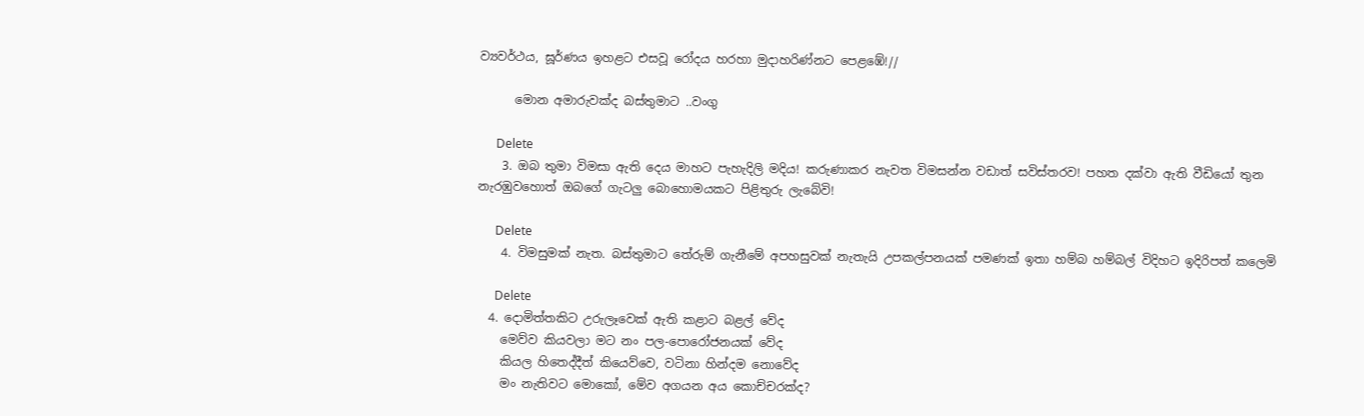ව්‍යවර්ථය, ඝූර්ණය ඉහළට එසවූ රෝදය හරහා මුදාහරිණ්නට පෙළඹේ!//

      මොන අමාරුවක්ද බස්තුමාට ..වංගු

      Delete
    3. ඔබ තුමා විමසා ඇති දෙය මාහට පැහැදිලි මදිය! කරුණාකර නැවත විමසන්න වඩාත් සවිස්තරව! පහත දක්වා ඇති වීඩියෝ තුන නැරඹුවහොත් ඔබගේ ගැටලු බොහොමයකට පිළිතුරු ලැබේවි!

      Delete
    4. විමසුමක් නැත. බස්තුමාට තේරුම් ගැනීමේ අපහසුවක් නැතැයි උපකල්පනයක් පමණක් ඉතා හම්බ හම්බල් විදිහට ඉදිරිපත් කලෙමි

      Delete
  4. දොමිත්තකිට උරුලෑවෙක් ඇති කළාට බළල් වේද
    මෙව්ව කියවලා මට නං පල-පොරෝජනයක් වේද
    කියල හිතෙද්දීත් කියෙව්වෙ, වටිනා හින්දම නොවේද
    මං නැතිවට මොකෝ, මේව අගයන අය කොච්චරක්ද?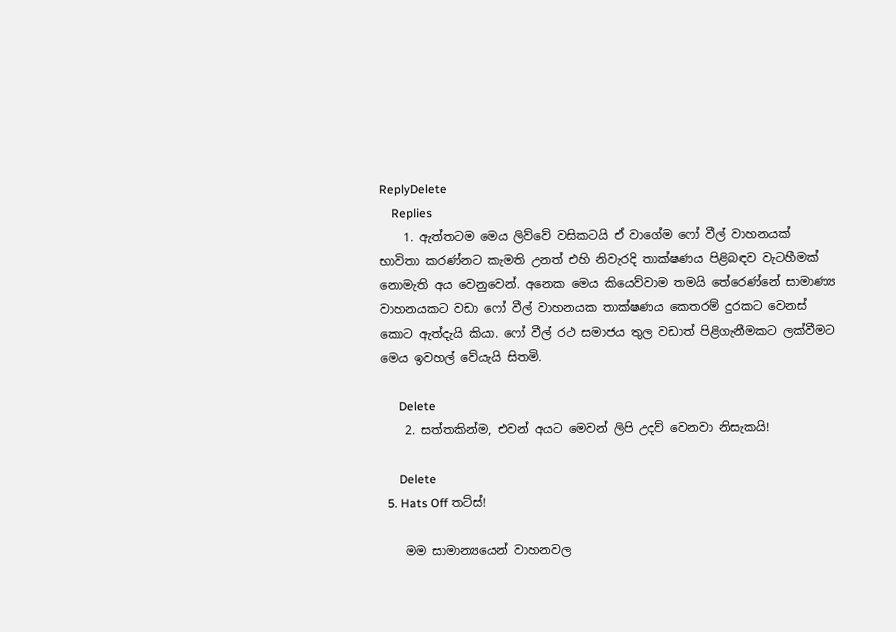ReplyDelete
    Replies
    1. ඇත්තටම මෙය ලිව්වේ වසිකටයි ඒ වාගේම ෆෝ වීල් වාහනයක් භාවිතා කරණ්නට කැමති උනත් එහි නිවැරදි තාක්ෂණය පිළිබඳව වැටහීමක් නොමැති අය වෙනුවෙන්. අනෙක මෙය කියෙව්වාම තමයි තේරෙණ්නේ සාමාණ්‍ය වාහනයකට වඩා ෆෝ වීල් වාහනයක තාක්ෂණය කෙතරම් දුරකට වෙනස් කොට ඇත්දැයි කියා. ෆෝ වීල් රථ සමාජය තුල වඩාත් පිළිගැනීමකට ලක්වීමට මෙය ඉවහල් වේයැයි සිතමි.

      Delete
    2. සත්තකින්ම, එවන් අයට මෙවන් ලිපි උදව් වෙනවා නිසැකයි!

      Delete
  5. Hats Off තට්ස්!

    මම සාමාන්‍යයෙන් වාහනවල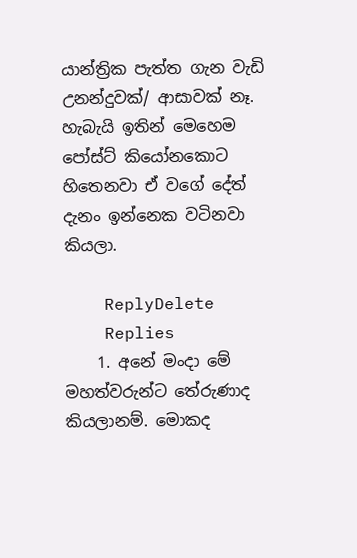යාන්ත්‍රික පැත්ත ගැන වැඩි උනන්දුවක්/ ආසාවක් නෑ. හැබැයි ඉතින් මෙහෙම පෝස්ට් කියෝනකොට හිතෙනවා ඒ වගේ දේත් දැනං ඉන්නෙක වටිනවා කියලා.

    ReplyDelete
    Replies
    1. අනේ මංදා මේ මහත්වරුන්ට තේරුණාද කියලානම්. මොකද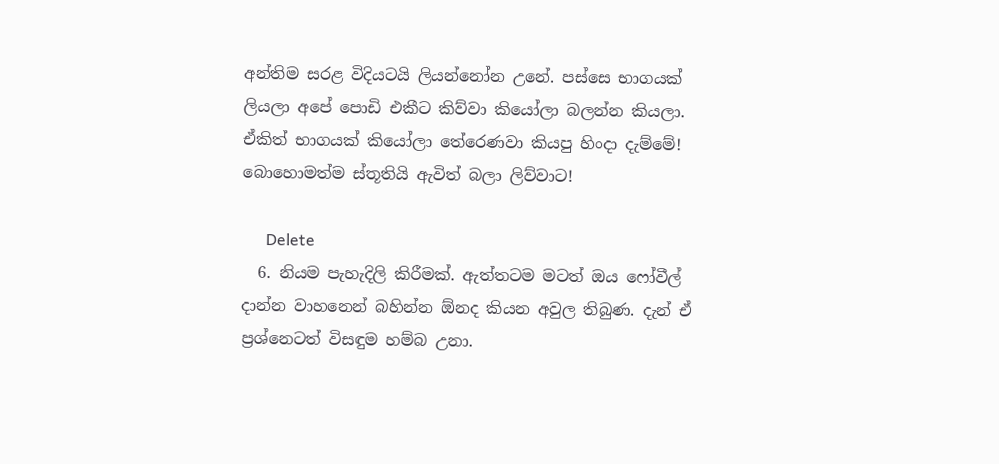අන්තිම සරළ විදියටයි ලියන්නෝන උනේ. පස්සෙ භාගයක් ලියලා අපේ පොඩි එකීට කිව්වා කියෝලා බලන්න කියලා. ඒකිත් භාගයක් කියෝලා තේරෙණවා කියපු හිංදා දැම්මේ! බොහොමත්ම ස්තූතියි ඇවිත් බලා ලිව්වාට!

      Delete
  6. නියම පැහැදිලි කිරීමක්. ඇත්තටම මටත් ඔය ෆෝවීල් දාන්න වාහනෙන් බහින්න ඕනද කියන අවුල තිබුණ. දැන් ඒ ප්‍රශ්නෙටත් විසඳුම හම්බ උනා.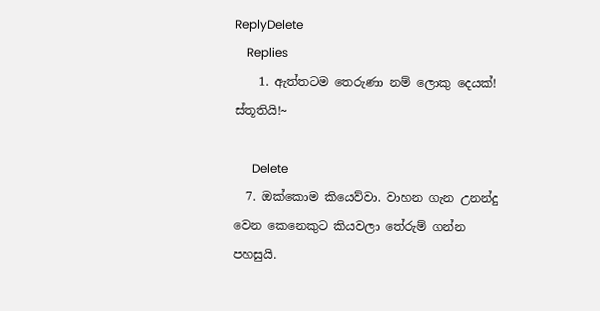ReplyDelete
    Replies
    1. ඇත්තටම තෙරුණා නම් ලොකු දෙයක්! ස්තූතියි!~

      Delete
  7. ඔක්කොම කියෙව්වා. වාහන ගැන උනන්දු වෙන කෙනෙකුට කියවලා තේරුම් ගන්න පහසුයි.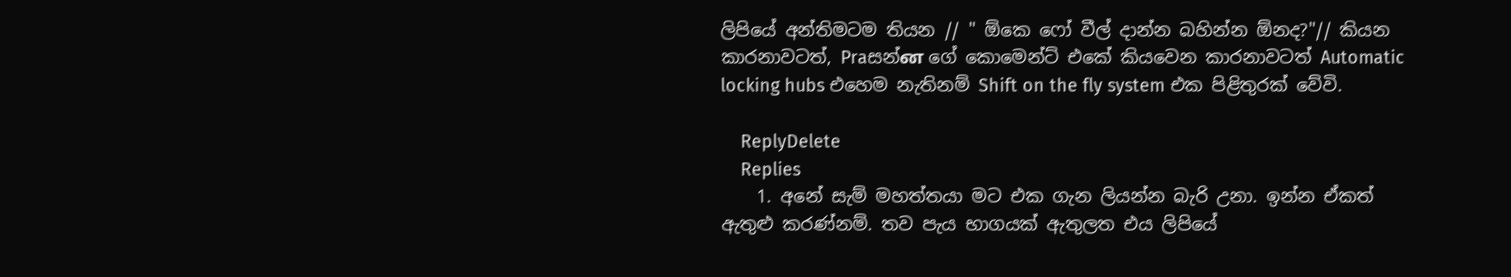ලිපියේ අන්තිමටම තියන // " ඕකෙ ෆෝ වීල් දාන්න බහින්න ඕනද?"// කියන කාරනාවටත්, Praසන්ன ගේ කොමෙන්ට් එකේ කියවෙන කාරනාවටත් Automatic locking hubs එහෙම නැතිනම් Shift on the fly system එක පිළිතුරක් වේවි.

    ReplyDelete
    Replies
    1. අනේ සැම් මහත්තයා මට එක ගැන ලියන්න බැරි උනා. ඉන්න ඒකත් ඇතුළු කරණ්නම්. තව පැය භාගයක් ඇතුලත එය ලිපියේ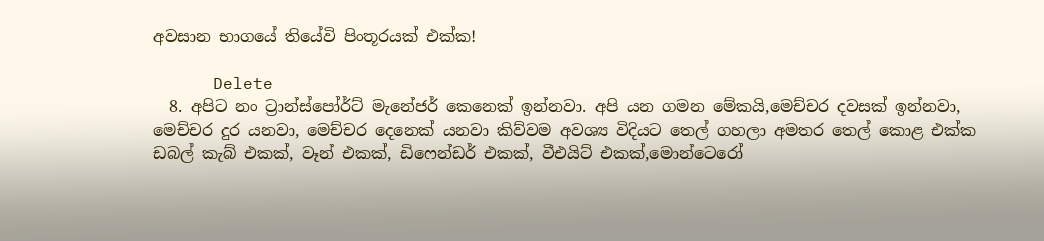අවසාන භාගයේ තියේවි පිංතූරයක් එක්ක!

      Delete
  8. අපිට නං ට්‍රාන්ස්පෝර්ට් මැනේජර් කෙනෙක් ඉන්නවා. අපි යන ගමන මේකයි,මෙච්චර දවසක් ඉන්නවා, මෙච්චර දුර යනවා, මෙච්චර දෙනෙක් යනවා කිව්වම අවශ්‍ය විදියට තෙල් ගහලා අමතර තෙල් කොළ එක්ක ඩබල් කැබ් එකක්, වෑන් එකක්, ඩිෆෙන්ඩර් එකක්, වීඑයිට් එකක්,මොන්ටෙරෝ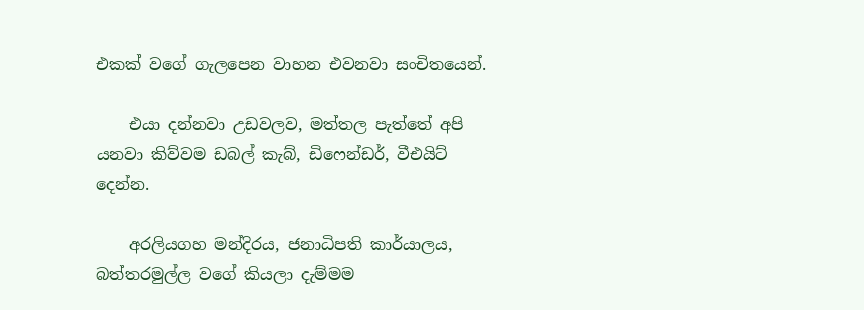එකක් වගේ ගැලපෙන වාහන එවනවා සංචිතයෙන්.

    එයා දන්නවා උඩවලව, මත්තල පැත්තේ අපි යනවා කිව්වම ඩබල් කැබ්, ඩිෆෙන්ඩර්, වීඑයිට් දෙන්න.

    අරලියගහ මන්දිරය, ජනාධිපති කාර්යාලය, බත්තරමුල්ල වගේ කියලා දැම්මම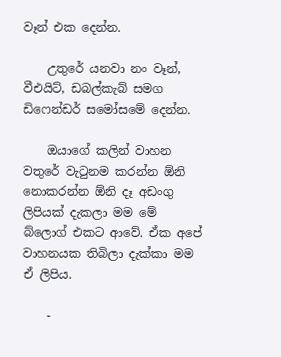වෑන් එක දෙන්න.

    උතුරේ යනවා නං වෑන්, වීඑයිට්, ඩබල්කැබ් සමග ඩිෆෙන්ඩර් සමෝසමේ දෙන්න.

    ඔයාගේ කලින් වාහන වතුරේ වැටුනම කරන්න ඕනි නොකරන්න ඕනි දෑ අඩංගු ලිපියක් දැකලා මම මේ බ්ලොග් එකට ආවේ. ඒක අපේ වාහනයක තිබිලා දැක්කා මම ඒ ලිපිය.

    -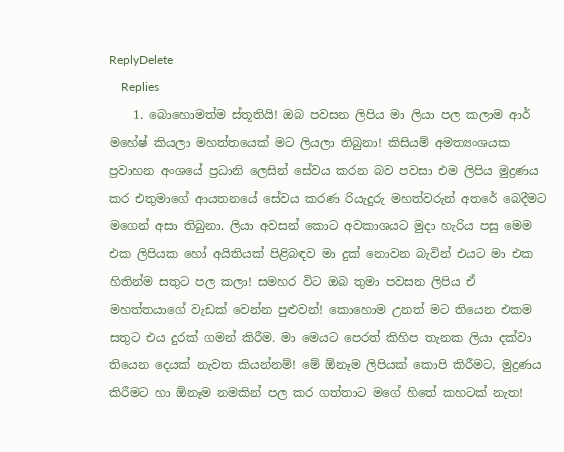ReplyDelete
    Replies
    1. බොහොමත්ම ස්තූතියි! ඔබ පවසන ලිපිය මා ලියා පල කලාම ආර් මහේෂ් කියලා මහත්තයෙක් මට ලියලා තිබුනා! කිසියම් අමත්‍යංශයක ප්‍රවාහන අංශයේ ප්‍රධානි ලෙසින් සේවය කරන බව පවසා එම ලිපිය මුද්‍රණය කර එතුමාගේ ආයතනයේ සේවය කරණ රියැදුරු මහත්වරුන් අතරේ බෙදීමට මගෙන් අසා තිබුනා. ලියා අවසන් කොට අවකාශයට මුදා හැරිය පසු මෙම එක ලිපියක හෝ අයිතියක් පිළිබඳව මා දුක් නොවන බැවින් එයට මා එක හිතින්ම සතුට පල කලා! සමහර විට ඔබ තුමා පවසන ලිපිය ඒ මහත්තයාගේ වැඩක් වෙන්න පුළුවන්! කොහොම උනත් මට තියෙන එකම සතුට එය දුරක් ගමන් කිරීම. මා මෙයට පෙරත් කිහිප තැනක ලියා දක්වා තියෙන දෙයක් නැවත කියන්නම්! මේ ඕනෑම ලිපියක් කොපි කිරීමට, මුද්‍රණය කිරීමට හා ඕනෑම නමකින් පල කර ගත්තාට මගේ හිතේ කහටක් නැත!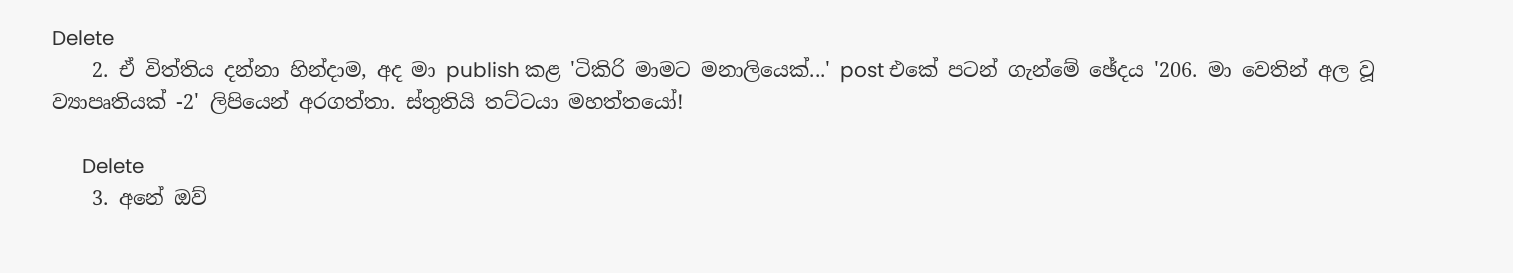Delete
    2. ඒ විත්තිය දන්නා හින්දාම, අද මා publish කළ 'ටිකිරි මාමට මනාලියෙක්...' post එකේ පටන් ගැන්මේ ඡේදය '206. මා වෙතින් අල වූ ව්‍යාපෘතියක් -2' ලිපියෙන් අරගත්තා. ස්තුතියි තට්ටයා මහත්තයෝ!

      Delete
    3. අනේ ඔව්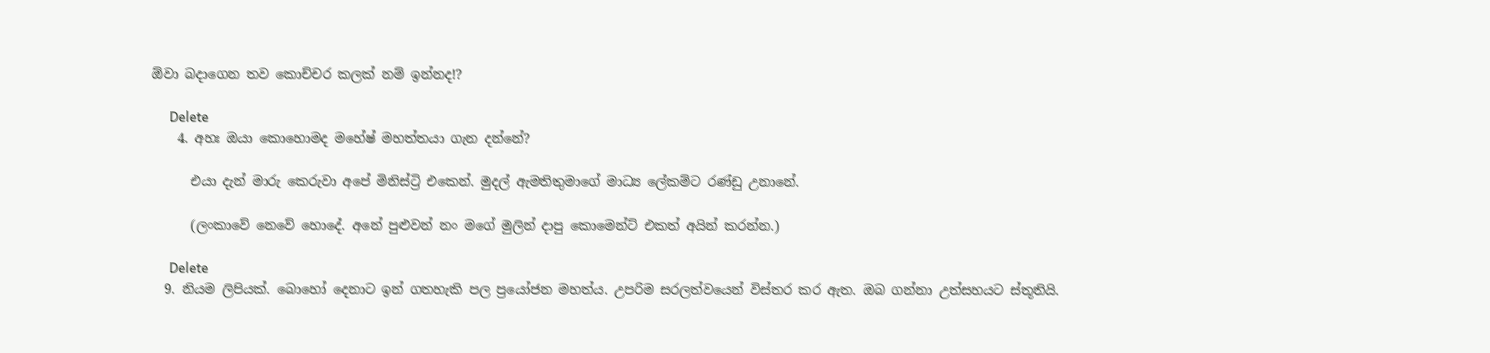ඕවා බදාගෙන තව කොච්චර කලක් නම් ඉන්නද!?

      Delete
    4. අහඃ ඔයා කොහොමද මහේෂ් මහත්තයා ගැන දන්නේ?

      එයා දැන් මාරු කෙරුවා අපේ මිනිස්ට්‍රි එකෙන්. මුදල් ඇමතිතුමාගේ මාධ්‍ය ලේකම්ට රණ්ඩු උනානේ.

      (ලංකාවේ නෙවේ හොදේ. අනේ පුළුවන් නං මගේ මුලින් දාපු කොමෙන්ට් එකත් අයින් කරන්න.)

      Delete
  9. නියම ලිපියක්. බොහෝ දෙනාට ඉන් ගතහැකි පල ප්‍රයෝජන මහත්ය. උපරිම සරලත්වයෙන් විස්තර කර ඇත. ඔබ ගන්නා උත්සහයට ස්තූතියි.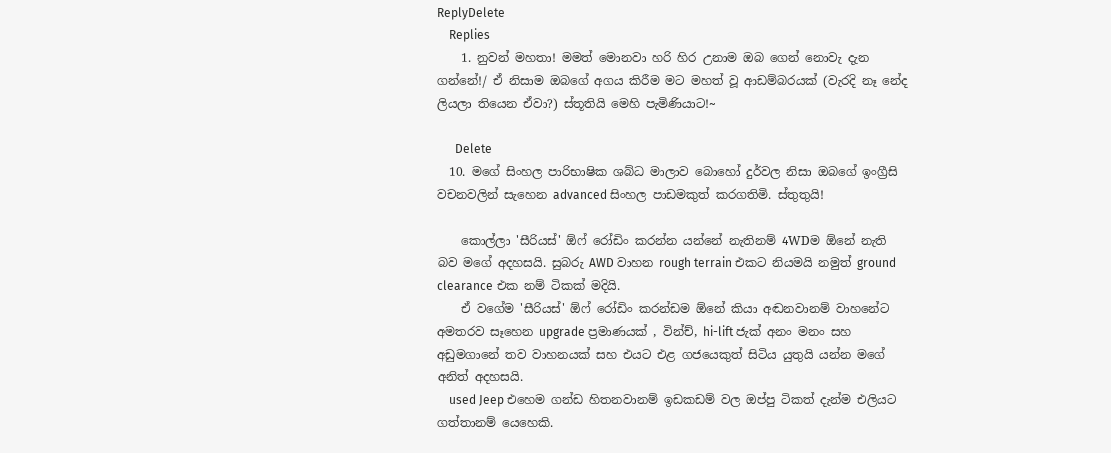ReplyDelete
    Replies
    1. නුවන් මහතා! මමත් මොනවා හරි හිර උනාම ඔබ ගෙන් නොවැ දැන ගන්නේ!/ ඒ නිසාම ඔබගේ අගය කිරීම මට මහත් වූ ආඩම්බරයක් (වැරදි නෑ නේද ලියලා තියෙන ඒවා?) ස්තූතියි මෙහි පැමිණියාට!~

      Delete
  10. මගේ සිංහල පාරිභාෂික ශබ්ධ මාලාව බොහෝ දුර්වල නිසා ඔබගේ ඉංග්‍රීසි වචනවලින් සැහෙන advanced සිංහල පාඩමකුත් කරගතිමි. ස්තුතුයි!

    කොල්ලා 'සීරියස්' ඕෆ් රෝඩිං කරන්න යන්නේ නැතිනම් 4WDම ඕනේ නැති බව මගේ අදහසයි. සුබරු AWD වාහන rough terrain එකට නියමයි නමුත් ground clearance එක නම් ටිකක් මදියි.
    ඒ වගේම 'සීරියස්' ඕෆ් රෝඩිං කරන්ඩම ඕනේ කියා අඬනවානම් වාහනේට අමතරව සෑහෙන upgrade ප්‍රමාණයක් , වින්ච්, hi-lift ජැක් අනං මනං සහ අඩුමගානේ තව වාහනයක් සහ එයට එළ ගජයෙකුත් සිටිය යුතුයි යන්න මගේ අනිත් අදහසයි.
    used Jeep එහෙම ගන්ඩ හිතනවානම් ඉඩකඩම් වල ඔප්පු ටිකත් දැන්ම එලියට ගත්තානම් යෙහෙකි.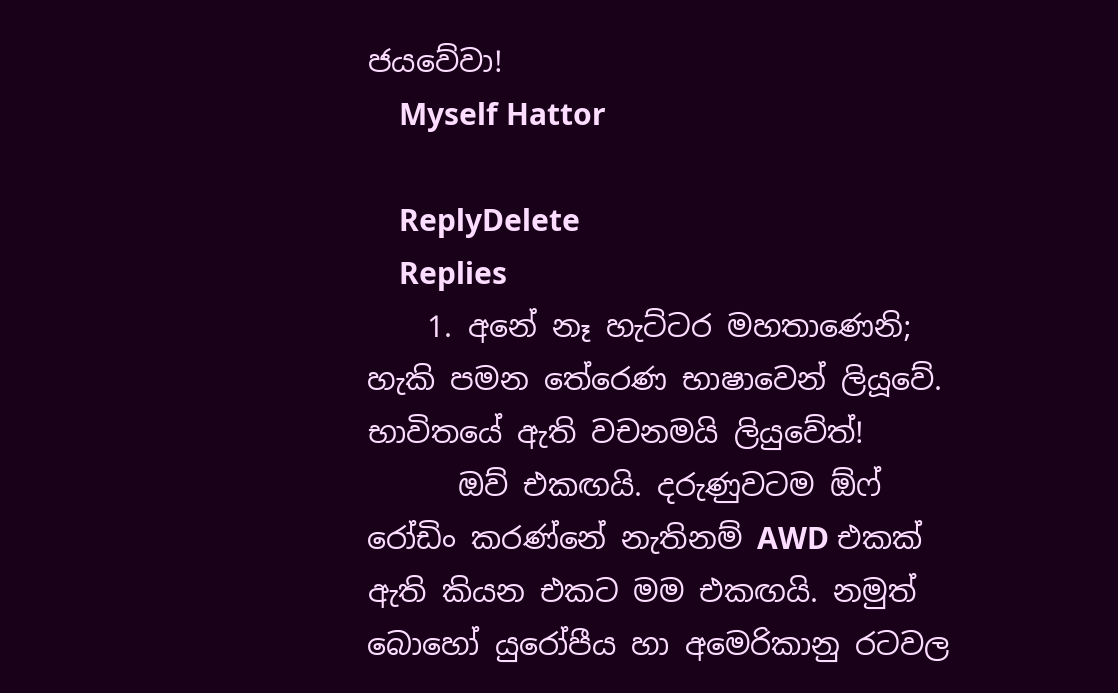ජයවේවා!
    Myself Hattor

    ReplyDelete
    Replies
    1. අනේ නෑ හැට්ටර මහතාණෙනි; හැකි පමන තේරෙණ භාෂාවෙන් ලියූවේ. භාවිතයේ ඇති වචනමයි ලියුවේත්!
      ඔව් එකඟයි. දරුණුවටම ඕෆ් රෝඩිං කරණ්නේ නැතිනම් AWD එකක් ඇති කියන එකට මම එකඟයි. නමුත් බොහෝ යුරෝපීය හා අමෙරිකානු රටවල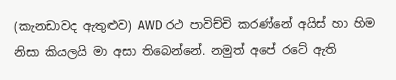(කැනඩාවද ඇතුළුව) AWD රථ පාවිච්චි කරණ්නේ අයිස් හා හිම නිසා කියලයි මා අසා තිබෙන්නේ. නමුත් අපේ රටේ ඇති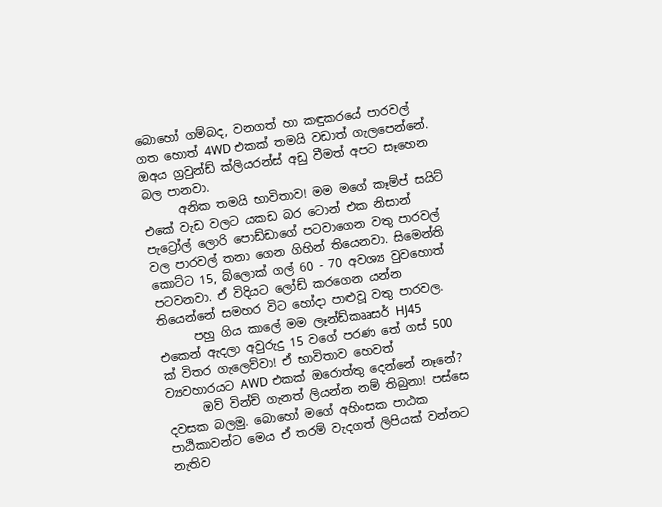බොහෝ ගම්බද, වනගත් හා කඳුකරයේ පාරවල් ගත හොත් 4WD එකක් තමයි වඩාත් ගැලපෙන්නේ. ඔඅය ග්‍රවුන්ඩ් ක්ලියරන්ස් අඩු වීමත් අපට සෑහෙන බල පානවා.
      අනික තමයි භාවිතාව! මම මගේ කෑම්ප් සයිට් එකේ වැඩ වලට යකඩ බර ටොන් එක නිසාන් පැට්‍රෝල් ලොරි පොඩ්ඩාගේ පටවාගෙන වතු පාරවල් වල පාරවල් තනා ගෙන ගිහින් තියෙනවා. සිමෙන්ති කොට්ට 15, බ්ලොක් ගල් 60 - 70 අවශ්‍ය වුවහොත් පටවනවා. ඒ විදියට ලෝඩ් කරගෙන යන්න තියෙන්නේ සමහර විට හෝදා පාළුවූ වතු පාරවල.
      පහු ගිය කාලේ මම ලෑන්ඩ්කෲසර් HJ45 එකෙන් ඇදලා අවුරුදු 15 වගේ පරණ තේ ගස් 500 ක් විතර ගැලෙව්වා! ඒ භාවිතාව හෙවත් ව්‍යවහාරයට AWD එකක් ඔරොත්තු දෙන්නේ නෑනේ?
      ඔව් වින්ච් ගැනත් ලියන්න නම් තිබුනා! පස්සෙ දවසක බලමු. බොහෝ මගේ අහිංසක පාඨක පාඨිකාවන්ට මෙය ඒ තරම් වැදගත් ලිපියක් වන්නට නැතිව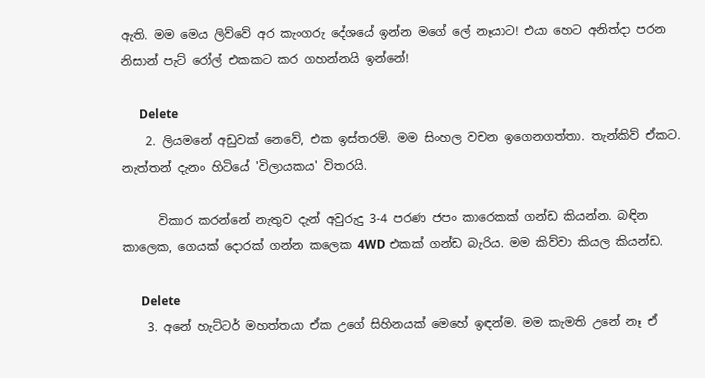ඇති. මම මෙය ලිව්වේ අර කැංගරු දේශයේ ඉන්න මගේ ලේ නෑයාට! එයා හෙට අනිත්දා පරන නිසාන් පැට් රෝල් එකකට කර ගහන්නයි ඉන්නේ!

      Delete
    2. ලියමනේ අඩුවක් නෙවේ, එක ඉස්තරම්. මම සිංහල වචන ඉගෙනගත්තා. තැන්කිව් ඒකට. නැත්තන් දැනං හිටියේ 'විලායකය' විතරයි.

      විකාර කරන්නේ නැතුව දැන් අවුරුදු 3-4 පරණ ජපං කාරෙකක් ගන්ඩ කියන්න. බඳින කාලෙක, ගෙයක් දොරක් ගන්න කලෙක 4WD එකක් ගන්ඩ බැරිය. මම කිව්වා කියල කියන්ඩ.

      Delete
    3. අනේ හැට්ටර් මහත්තයා ඒක උගේ සිහිනයක් මෙහේ ඉඳන්ම. මම කැමති උනේ නෑ ඒ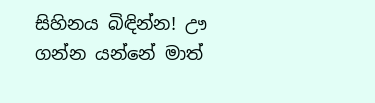සිහිනය බිඳින්න! ඌ ගන්න යන්නේ මාත්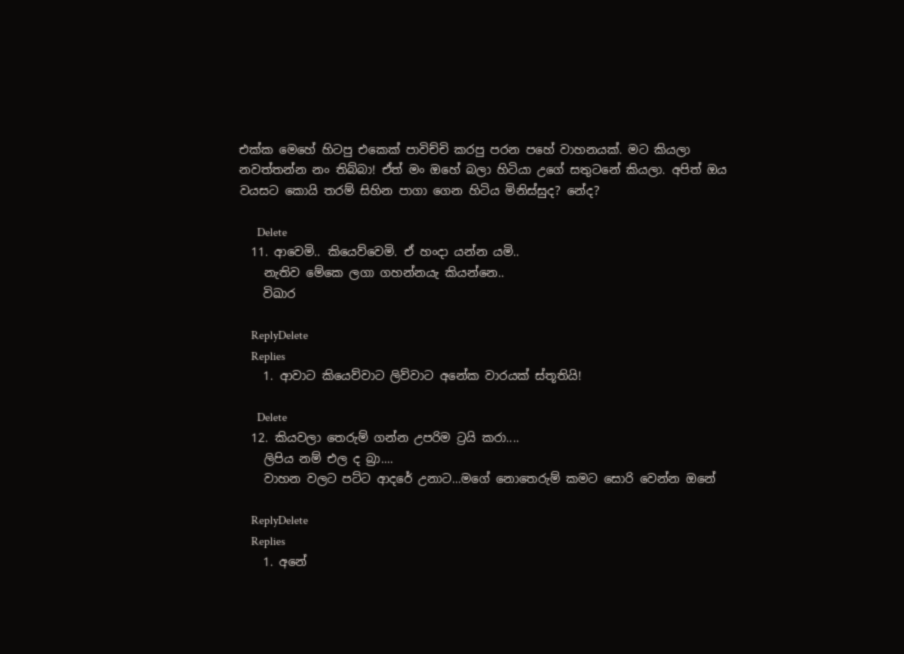එක්ක මෙහේ හිටපු එකෙක් පාවිච්චි කරපු පරන පහේ වාහනයක්. මට කියලා නවත්තන්න නං තිබ්බා! ඒත් මං ඔහේ බලා හිටියා උගේ සතුටනේ කියලා. අපිත් ඔය වයසට කොයි තරම් සිහින පාගා ගෙන හිටිය මිනිස්සුද? නේද?

      Delete
  11. ආවෙමි.. කියෙව්වෙමි. ඒ හංදා යන්න යමි..
    නැතිව මේකෙ ලගා ගහන්නයැ කියන්නෙ..
    විඛාර

    ReplyDelete
    Replies
    1. ආවාට කියෙව්වාට ලිව්වාට අනේක වාරයක් ස්තූතියි!

      Delete
  12. කියවලා තෙරුම් ගන්න උපරිම ට්‍රයි කරා....
    ලිපිය නම් එල ද බ්‍රා....
    වාහන වලට පට්ට ආදරේ උනාට...මගේ නොතෙරුම් කමට සොරි වෙන්න ඔනේ

    ReplyDelete
    Replies
    1. අනේ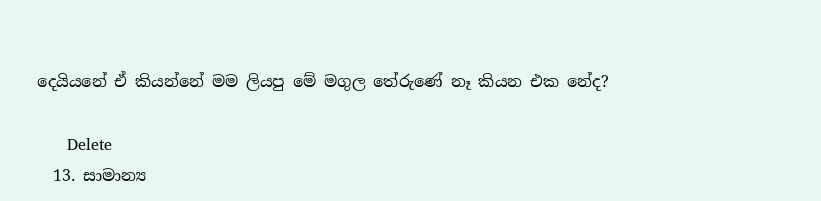දෙයියනේ ඒ කියන්නේ මම ලියපු මේ මගුල තේරුණේ නෑ කියන එක නේද?

      Delete
  13. සාමාන්‍ය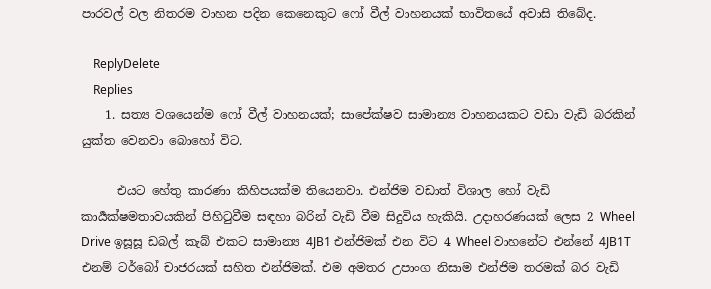පාරවල් වල නිතරම වාහන පදින කෙනෙකුට ෆෝ වීල් වාහනයක් භාවිතයේ අවාසි තිබේද.

    ReplyDelete
    Replies
    1. සත්‍ය වශයෙන්ම ෆෝ වීල් වාහනයක්; සාපේක්ෂව සාමාන්‍ය වාහනයකට වඩා වැඩි බරකින් යුක්ත වෙනවා බොහෝ විට.

      එයට හේතු කාරණා කිහිපයක්ම තියෙනවා. එන්ජිම වඩාත් විශාල හෝ වැඩි කාර්‍යක්ෂමතාවයකින් පිහිටුවීම සඳහා බරින් වැඩි වීම සිදුවිය හැකියි. උදාහරණයක් ලෙස 2 Wheel Drive ඉසූසූ ඩබල් කැබ් එකට සාමාන්‍ය 4JB1 එන්ජිමක් එන විට 4 Wheel වාහනේට එන්නේ 4JB1T එනම් ටර්බෝ චාජරයක් සහිත එන්ජිමක්. එම අමතර උපාංග නිසාම එන්ජිම තරමක් බර වැඩි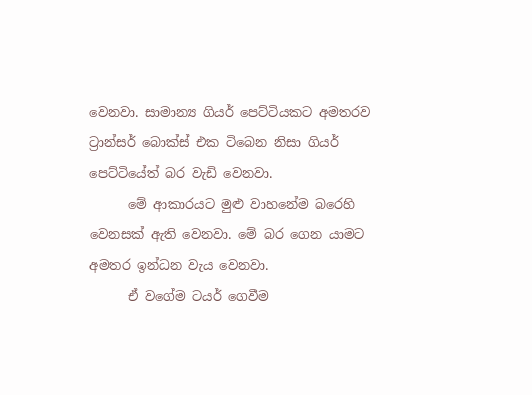වෙනවා. සාමාන්‍ය ගියර් පෙට්ටියකට අමතරව ට්‍රාන්සර් බොක්ස් එක ටිබෙන නිසා ගියර් පෙට්ටියේත් බර වැඩි වෙනවා.
      මේ ආකාරයට මුළු වාහනේම බරෙහි වෙනසක් ඇති වෙනවා. මේ බර ගෙන යාමට අමතර ඉන්ධන වැය වෙනවා.
      ඒ වගේම ටයර් ගෙවීම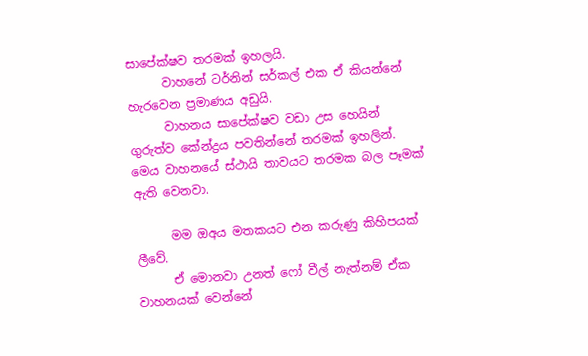සාපේක්ෂව තරමක් ඉහලයි.
      වාහනේ ටර්නින් සර්කල් එක ඒ කියන්නේ හැරවෙන ප්‍රමාණය අඩුයි.
      වාහනය සාපේක්ෂව වඩා උස හෙයින් ගුරුත්ව කේන්ද්‍රය පවතින්නේ තරමක් ඉහලින්. මෙය වාහනයේ ස්ථායි තාවයට තරමක බල පෑමක් ඇති වෙනවා.

      මම ඔඅය මතකයට එන කරුණු කිහිපයක් ලීවේ.
      ඒ මොනවා උනත් ෆෝ වීල් නැත්නම් ඒක වාහනයක් වෙන්නේ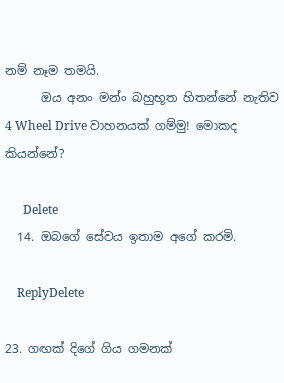නම් නෑම තමයි.
      ඔය අනං මන්ං බහුභූත හිතන්නේ නැතිව 4 Wheel Drive වාහනයක් ගම්මු! මොකද කියන්නේ?

      Delete
  14. ඔබගේ සේවය ඉතාම අගේ කරමි.

    ReplyDelete

23. ගඟක් දිගේ ගිය ගමනක්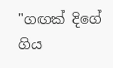"ගඟක් දිගේ ගිය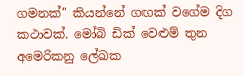ගමනක්" කියන්නේ ගඟක් වගේම දිග කථාවක්. මෝබි ඩික් වෙළුම් තුන අමෙරිකනු ලේඛක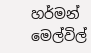හර්මන් මෙල්විල්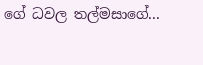ගේ ධවල තල්මසාගේ...